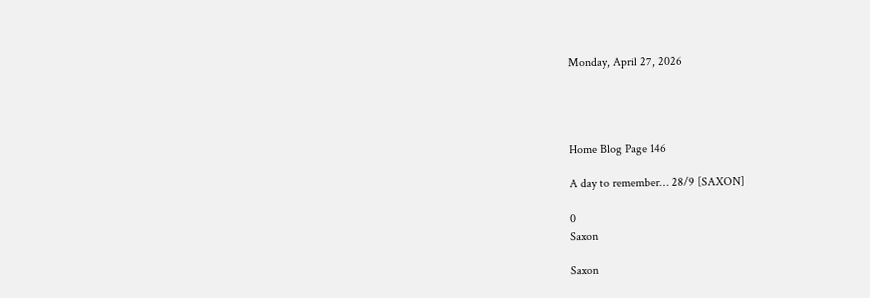Monday, April 27, 2026




Home Blog Page 146

A day to remember… 28/9 [SAXON]

0
Saxon

Saxon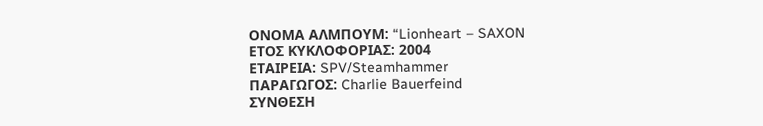ΟΝΟΜΑ ΑΛΜΠΟΥΜ: “Lionheart – SAXON
ΕΤΟΣ ΚΥΚΛΟΦΟΡΙΑΣ: 2004
ΕΤΑΙΡΕΙΑ: SPV/Steamhammer
ΠΑΡΑΓΩΓΟΣ: Charlie Bauerfeind
ΣΥΝΘΕΣΗ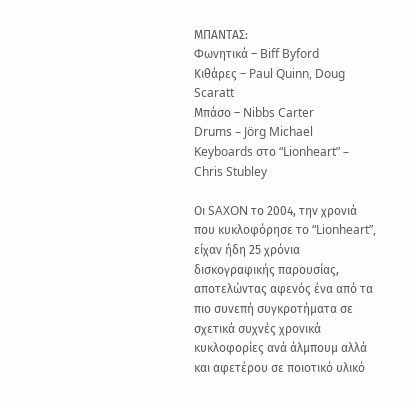ΜΠΑΝΤΑΣ:
Φωνητικά – Biff Byford
Κιθάρες – Paul Quinn, Doug Scaratt
Μπάσο – Nibbs Carter
Drums – Jörg Michael
Keyboards στο “Lionheart” – Chris Stubley

Οι SAXON το 2004, την χρονιά που κυκλοφόρησε το “Lionheart”, είχαν ήδη 25 χρόνια  δισκογραφικής παρουσίας, αποτελώντας αφενός ένα από τα πιο συνεπή συγκροτήματα σε σχετικά συχνές χρονικά κυκλοφορίες ανά άλμπουμ αλλά και αφετέρου σε ποιοτικό υλικό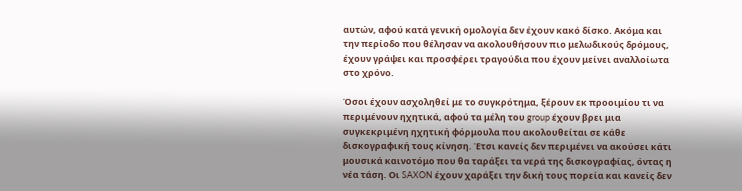αυτών, αφού κατά γενική ομολογία δεν έχουν κακό δίσκο. Ακόμα και την περίοδο που θέλησαν να ακολουθήσουν πιο μελωδικούς δρόμους, έχουν γράψει και προσφέρει τραγούδια που έχουν μείνει αναλλοίωτα στο χρόνο.

Όσοι έχουν ασχοληθεί με το συγκρότημα, ξέρουν εκ προοιμίου τι να περιμένουν ηχητικά, αφού τα μέλη του group έχουν βρει μια συγκεκριμένη ηχητική φόρμουλα που ακολουθείται σε κάθε δισκογραφική τους κίνηση. Έτσι κανείς δεν περιμένει να ακούσει κάτι μουσικά καινοτόμο που θα ταράξει τα νερά της δισκογραφίας, όντας η νέα τάση. Οι SAXON έχουν χαράξει την δική τους πορεία και κανείς δεν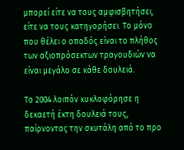μπορεί είτε να τους αμφισβητήσει, είτε να τους κατηγορήσει. Το μόνο που θέλει ο οπαδός είναι το πλήθος των αξιοπρόσεκτων τραγουδιών να είναι μεγάλο σε κάθε δουλειά.

Το 2004 λοιπόν κυκλοφόρησε η δεκαετή έκτη δουλειά τους, παίρνοντας την σκυτάλη από το προ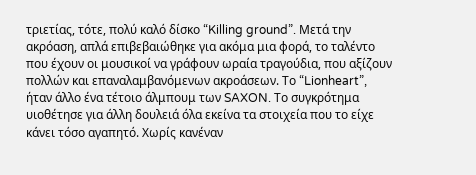τριετίας, τότε, πολύ καλό δίσκο “Killing ground”. Μετά την ακρόαση, απλά επιβεβαιώθηκε για ακόμα μια φορά, το ταλέντο που έχουν οι μουσικοί να γράφουν ωραία τραγούδια, που αξίζουν πολλών και επαναλαμβανόμενων ακροάσεων. Το “Lionheart”, ήταν άλλο ένα τέτοιο άλμπουμ των SAXON. Το συγκρότημα υιοθέτησε για άλλη δουλειά όλα εκείνα τα στοιχεία που το είχε κάνει τόσο αγαπητό. Χωρίς κανέναν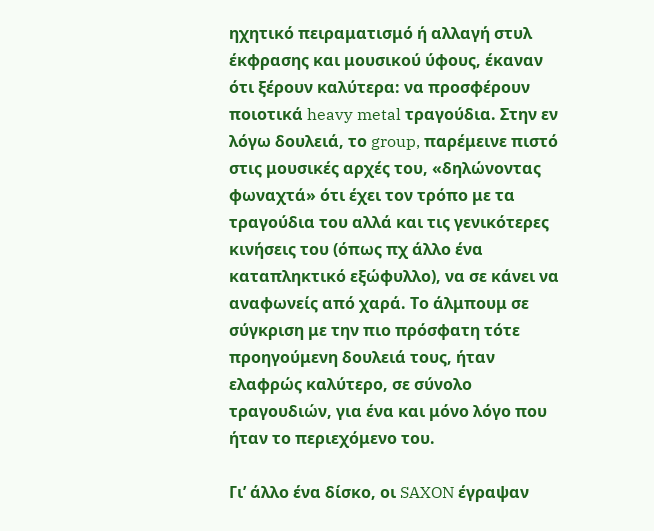ηχητικό πειραματισμό ή αλλαγή στυλ έκφρασης και μουσικού ύφους, έκαναν ότι ξέρουν καλύτερα: να προσφέρουν ποιοτικά heavy metal τραγούδια. Στην εν λόγω δουλειά, το group, παρέμεινε πιστό στις μουσικές αρχές του, «δηλώνοντας φωναχτά» ότι έχει τον τρόπο με τα τραγούδια του αλλά και τις γενικότερες κινήσεις του (όπως πχ άλλο ένα καταπληκτικό εξώφυλλο), να σε κάνει να αναφωνείς από χαρά. Το άλμπουμ σε σύγκριση με την πιο πρόσφατη τότε προηγούμενη δουλειά τους, ήταν ελαφρώς καλύτερο, σε σύνολο τραγουδιών, για ένα και μόνο λόγο που ήταν το περιεχόμενο του.

Γι’ άλλο ένα δίσκο, οι SAXON έγραψαν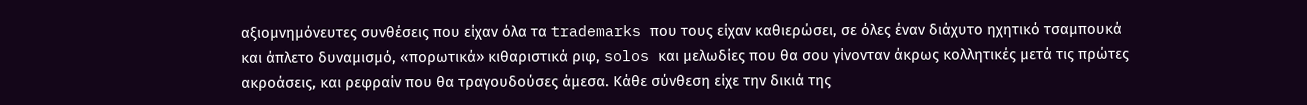αξιομνημόνευτες συνθέσεις που είχαν όλα τα trademarks που τους είχαν καθιερώσει, σε όλες έναν διάχυτο ηχητικό τσαμπουκά και άπλετο δυναμισμό, «πορωτικά» κιθαριστικά ριφ, solos και μελωδίες που θα σου γίνονταν άκρως κολλητικές μετά τις πρώτες ακροάσεις, και ρεφραίν που θα τραγουδούσες άμεσα. Κάθε σύνθεση είχε την δικιά της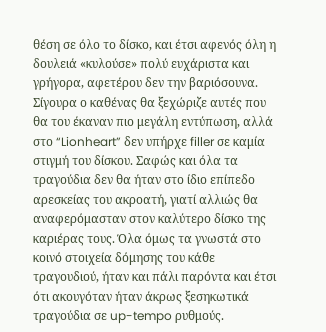θέση σε όλο το δίσκο, και έτσι αφενός όλη η δουλειά «κυλούσε» πολύ ευχάριστα και γρήγορα, αφετέρου δεν την βαριόσουνα. Σίγουρα ο καθένας θα ξεχώριζε αυτές που θα του έκαναν πιο μεγάλη εντύπωση, αλλά στο “Lionheart” δεν υπήρχε filler σε καμία στιγμή του δίσκου. Σαφώς και όλα τα τραγούδια δεν θα ήταν στο ίδιο επίπεδο αρεσκείας του ακροατή, γιατί αλλιώς θα αναφερόμασταν στον καλύτερο δίσκο της καριέρας τους. Όλα όμως τα γνωστά στο κοινό στοιχεία δόμησης του κάθε τραγουδιού, ήταν και πάλι παρόντα και έτσι ότι ακουγόταν ήταν άκρως ξεσηκωτικά τραγούδια σε up-tempo ρυθμούς.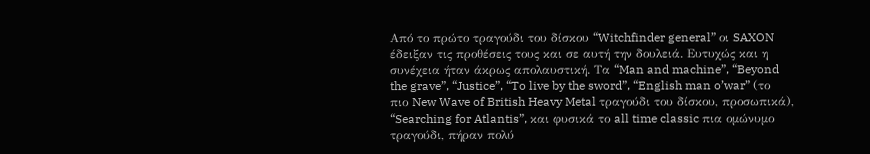Από το πρώτο τραγούδι του δίσκου “Witchfinder general” οι SAXON έδειξαν τις προθέσεις τους και σε αυτή την δουλειά. Ευτυχώς και η συνέχεια ήταν άκρως απολαυστική. Τα “Man and machine”, “Beyond the grave”, “Justice”, “To live by the sword”, “English man o’war” (το πιο New Wave of British Heavy Metal τραγούδι του δίσκου, προσωπικά), “Searching for Atlantis”, και φυσικά το all time classic πια ομώνυμο τραγούδι, πήραν πολύ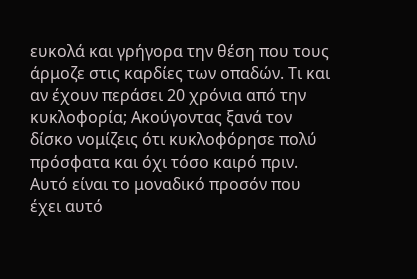ευκολά και γρήγορα την θέση που τους άρμοζε στις καρδίες των οπαδών. Τι και αν έχουν περάσει 20 χρόνια από την κυκλοφορία; Ακούγοντας ξανά τον δίσκο νομίζεις ότι κυκλοφόρησε πολύ πρόσφατα και όχι τόσο καιρό πριν. Αυτό είναι το μοναδικό προσόν που έχει αυτό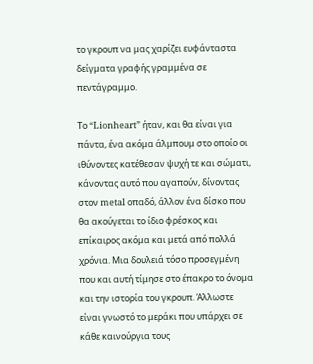το γκρουπ να μας χαρίζει ευφάνταστα δείγματα γραφής γραμμένα σε πεντάγραμμο.

Το “Lionheart” ήταν, και θα είναι για πάντα, ένα ακόμα άλμπουμ στο οποίο οι ιθύνοντες κατέθεσαν ψυχή τε και σώματι, κάνοντας αυτό που αγαπούν, δίνοντας στον metal οπαδό, άλλον ένα δίσκο που θα ακούγεται το ίδιο φρέσκος και επίκαιρος ακόμα και μετά από πολλά χρόνια. Μια δουλειά τόσο προσεγμένη που και αυτή τίμησε στο έπακρο το όνομα και την ιστορία του γκρουπ. Άλλωστε είναι γνωστό το μεράκι που υπάρχει σε κάθε καινούργια τους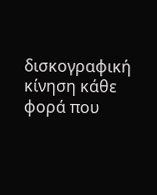δισκογραφική κίνηση κάθε φορά που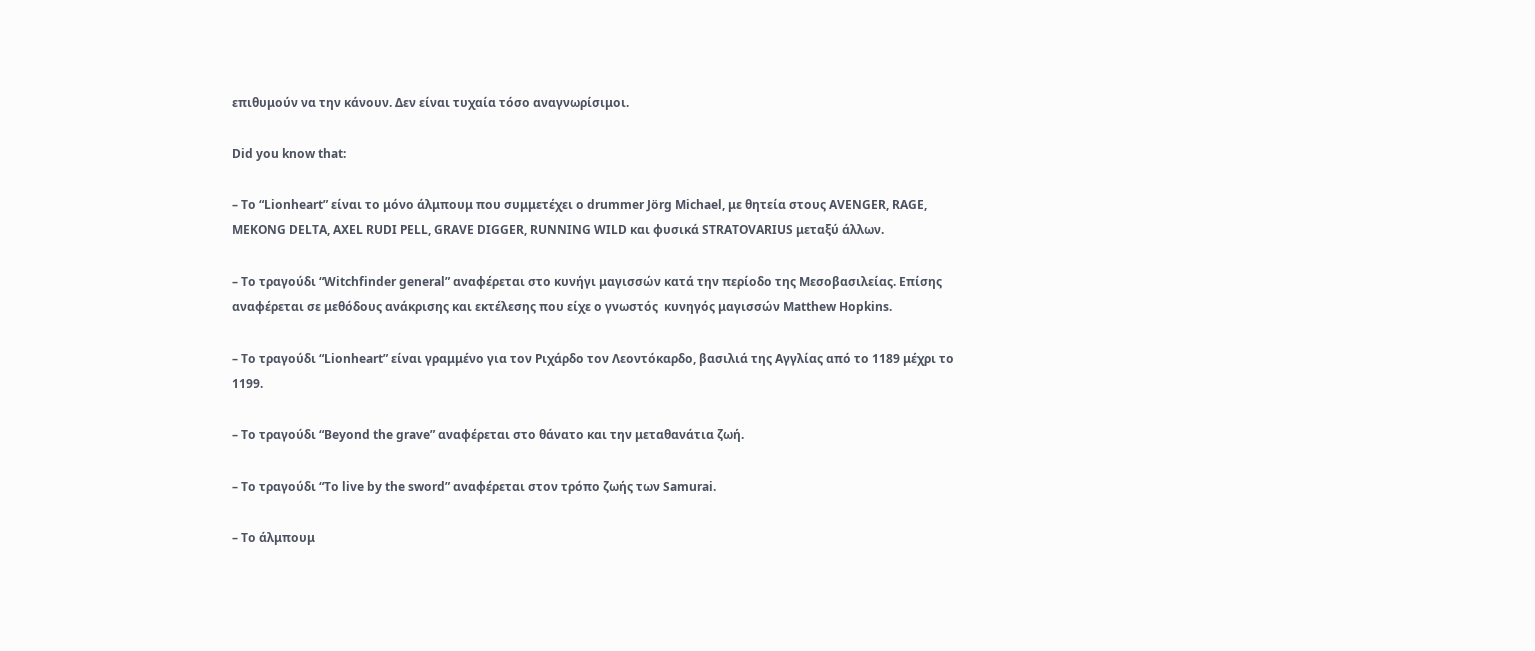επιθυμούν να την κάνουν. Δεν είναι τυχαία τόσο αναγνωρίσιμοι.

Did you know that:

– Το “Lionheart” είναι το μόνο άλμπουμ που συμμετέχει ο drummer Jörg Michael, με θητεία στους AVENGER, RAGE, MEKONG DELTA, AXEL RUDI PELL, GRAVE DIGGER, RUNNING WILD και φυσικά STRATOVARIUS μεταξύ άλλων.

– Το τραγούδι “Witchfinder general” αναφέρεται στο κυνήγι μαγισσών κατά την περίοδο της Μεσοβασιλείας. Επίσης αναφέρεται σε μεθόδους ανάκρισης και εκτέλεσης που είχε ο γνωστός  κυνηγός μαγισσών Matthew Hopkins.

– Το τραγούδι “Lionheart” είναι γραμμένο για τον Ριχάρδο τον Λεοντόκαρδο, βασιλιά της Αγγλίας από το 1189 μέχρι το 1199.

– Το τραγούδι “Beyond the grave” αναφέρεται στο θάνατο και την μεταθανάτια ζωή.

– Το τραγούδι “To live by the sword” αναφέρεται στον τρόπο ζωής των Samurai.

– Το άλμπουμ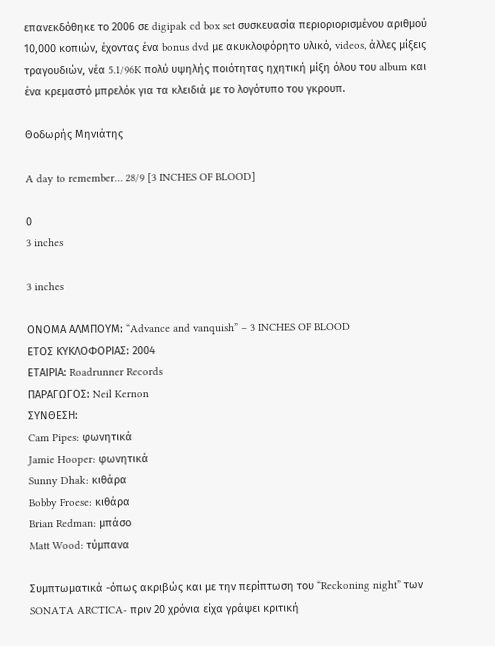επανεκδόθηκε το 2006 σε digipak cd box set συσκευασία περιοριορισμένου αριθμού 10,000 κοπιών, έχοντας ένα bonus dvd με ακυκλοφόρητο υλικό, videos, άλλες μίξεις τραγουδιών, νέα 5.1/96K πολύ υψηλής ποιότητας ηχητική μίξη όλου του album και ένα κρεμαστό μπρελόκ για τα κλειδιά με το λογότυπο του γκρουπ.

Θοδωρής Μηνιάτης

A day to remember… 28/9 [3 INCHES OF BLOOD]

0
3 inches

3 inches

ΟΝΟΜΑ ΑΛΜΠΟΥΜ: “Advance and vanquish” – 3 INCHES OF BLOOD
ΕΤΟΣ ΚΥΚΛΟΦΟΡΙΑΣ: 2004
ΕΤΑΙΡΙΑ: Roadrunner Records
ΠΑΡΑΓΩΓΟΣ: Neil Kernon
ΣΥΝΘΕΣΗ:
Cam Pipes: φωνητικά
Jamie Hooper: φωνητικά
Sunny Dhak: κιθάρα
Bobby Froese: κιθάρα
Brian Redman: μπάσο
Matt Wood: τύμπανα

Συμπτωματικά -όπως ακριβώς και με την περίπτωση του “Reckoning night” των SONATA ARCTICA- πριν 20 χρόνια είχα γράψει κριτική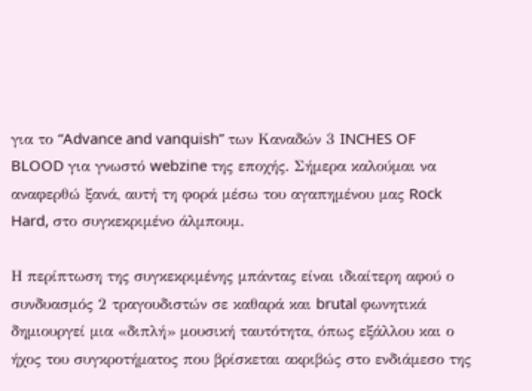για το “Advance and vanquish” των Καναδών 3 INCHES OF BLOOD για γνωστό webzine της εποχής. Σήμερα καλούμαι να αναφερθώ ξανά, αυτή τη φορά μέσω του αγαπημένου μας Rock Hard, στο συγκεκριμένο άλμπουμ.

Η περίπτωση της συγκεκριμένης μπάντας είναι ιδιαίτερη αφού ο συνδυασμός 2 τραγουδιστών σε καθαρά και brutal φωνητικά δημιουργεί μια «διπλή» μουσική ταυτότητα, όπως εξάλλου και ο ήχος του συγκροτήματος που βρίσκεται ακριβώς στο ενδιάμεσο της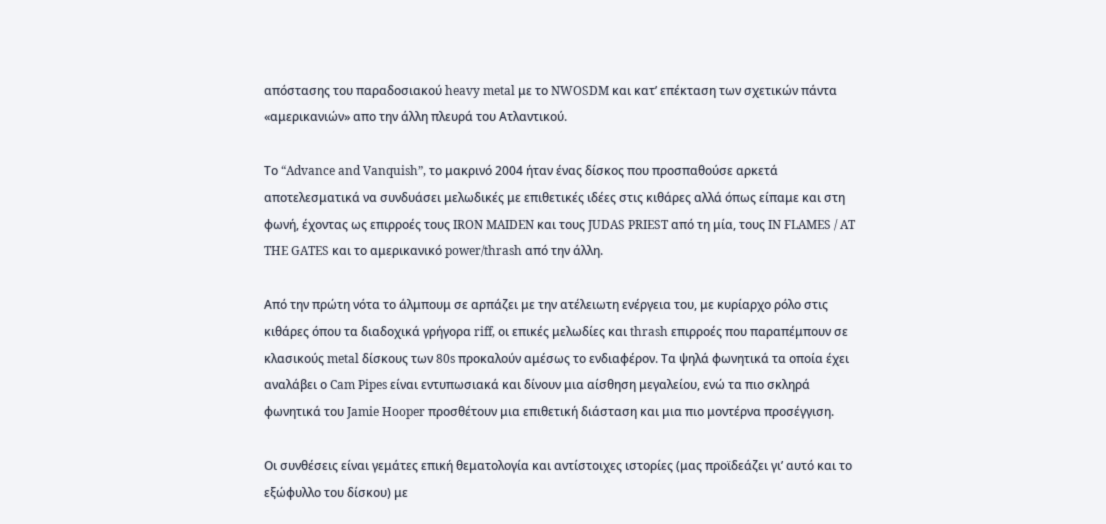απόστασης του παραδοσιακού heavy metal με το NWOSDM και κατ’ επέκταση των σχετικών πάντα «αμερικανιών» απο την άλλη πλευρά του Ατλαντικού.

Το “Advance and Vanquish”, το μακρινό 2004 ήταν ένας δίσκος που προσπαθούσε αρκετά αποτελεσματικά να συνδυάσει μελωδικές με επιθετικές ιδέες στις κιθάρες αλλά όπως είπαμε και στη φωνή, έχοντας ως επιρροές τους IRON MAIDEN και τους JUDAS PRIEST από τη μία, τους IN FLAMES / AT THE GATES και το αμερικανικό power/thrash από την άλλη.

Από την πρώτη νότα το άλμπουμ σε αρπάζει με την ατέλειωτη ενέργεια του, με κυρίαρχο ρόλο στις κιθάρες όπου τα διαδοχικά γρήγορα riff, οι επικές μελωδίες και thrash επιρροές που παραπέμπουν σε κλασικούς metal δίσκους των 80s προκαλούν αμέσως το ενδιαφέρον. Τα ψηλά φωνητικά τα οποία έχει αναλάβει ο Cam Pipes είναι εντυπωσιακά και δίνουν μια αίσθηση μεγαλείου, ενώ τα πιο σκληρά φωνητικά του Jamie Hooper προσθέτουν μια επιθετική διάσταση και μια πιο μοντέρνα προσέγγιση.

Οι συνθέσεις είναι γεμάτες επική θεματολογία και αντίστοιχες ιστορίες (μας προϊδεάζει γι’ αυτό και το εξώφυλλο του δίσκου) με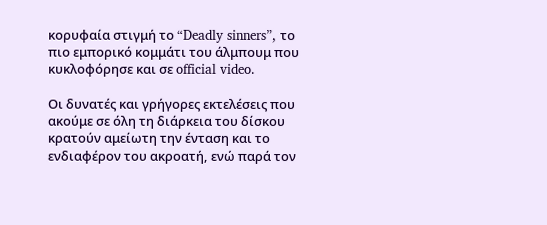κορυφαία στιγμή το “Deadly sinners”, το πιο εμπορικό κομμάτι του άλμπουμ που κυκλοφόρησε και σε official video.

Οι δυνατές και γρήγορες εκτελέσεις που ακούμε σε όλη τη διάρκεια του δίσκου κρατούν αμείωτη την ένταση και το ενδιαφέρον του ακροατή, ενώ παρά τον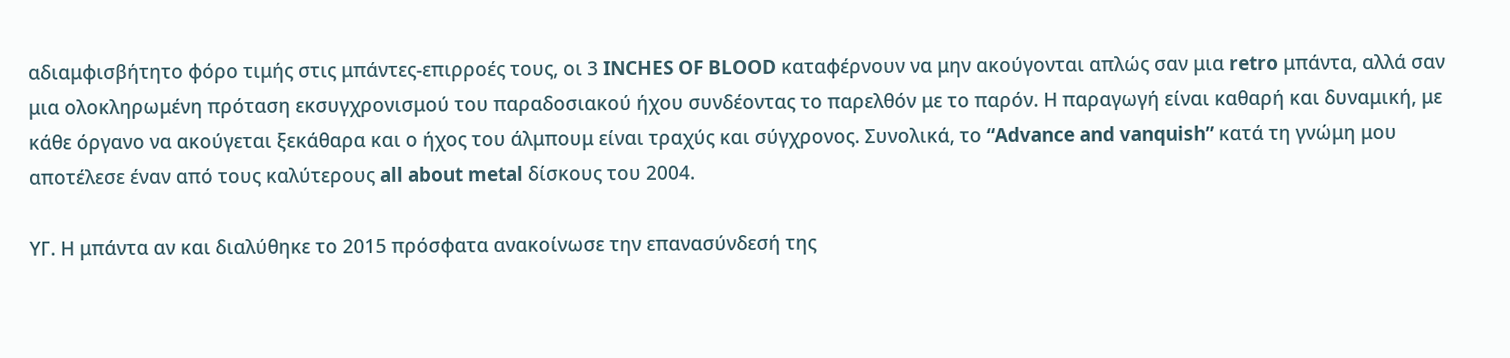αδιαμφισβήτητο φόρο τιμής στις μπάντες-επιρροές τους, οι 3 INCHES OF BLOOD καταφέρνουν να μην ακούγονται απλώς σαν μια retro μπάντα, αλλά σαν μια ολοκληρωμένη πρόταση εκσυγχρονισμού του παραδοσιακού ήχου συνδέοντας το παρελθόν με το παρόν. Η παραγωγή είναι καθαρή και δυναμική, με κάθε όργανο να ακούγεται ξεκάθαρα και ο ήχος του άλμπουμ είναι τραχύς και σύγχρονος. Συνολικά, το “Advance and vanquish” κατά τη γνώμη μου αποτέλεσε έναν από τους καλύτερους all about metal δίσκους του 2004.

ΥΓ. Η μπάντα αν και διαλύθηκε το 2015 πρόσφατα ανακοίνωσε την επανασύνδεσή της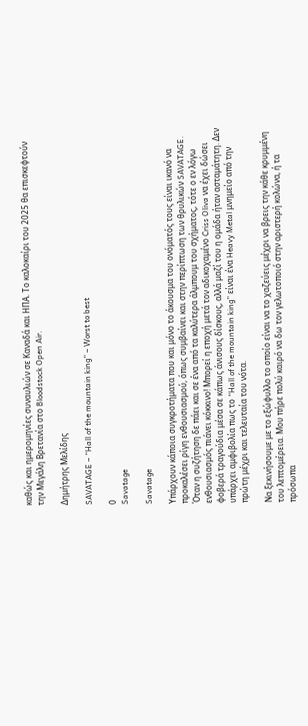καθώς και ημερομηνίες συναυλιών σε Καναδά και ΗΠΑ. Το καλοκαίρι του 2025 θα επισκεφτούν την Μεγάλη Βρετανία στο Bloodstock Open Air.

Δημήτρης Μελίδης

SAVATAGE – “Hall of the mountain king” – Worst to best

0
Savatage

Savatage

Υπάρχουν κάποια συγκροτήματα που και μόνο το άκουσμα του ονόματός τους είναι ικανό να προκαλέσει ρίγη ενθουσιασμού, όπως συμβαίνει και στην περίπτωση των θρυλικών SAVATAGE. Όταν η συζήτηση δε πάει και σε ένα από τα καλύτερα άλμπουμ του σχήματος, τότε ο εν λόγω ενθουσιασμός πιάνει κόκκινο! Μπορεί η εποχή μετά τον αδικοχαμένο Criss Oliva να έχει δώσει φοβερά τραγούδια μέσα σε κάπως άνισους δίσκους, αλλά μαζί του η ομάδα ήταν ασταμάτητη. Δεν υπάρχει αμφιβολία πως το “Hall of the mountain king” είναι ένα Heavy Metal μνημείο από την πρώτη μέχρι και τελευταία του νότα.

Να ξεκινήσουμε με το εξώφυλλο το οποίο είναι να το χαζεύεις μέχρι να βρεις την κάθε κρυμμένη του λεπτομέρεια. Μου πήρε πολύ καιρό να δω τον γελωτοποιό στην αριστερή κολώνα, ή τα πρόσωπα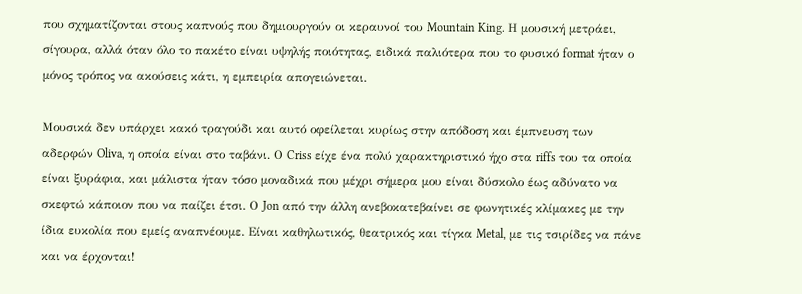που σχηματίζονται στους καπνούς που δημιουργούν οι κεραυνοί του Mountain King. Η μουσική μετράει, σίγουρα, αλλά όταν όλο το πακέτο είναι υψηλής ποιότητας, ειδικά παλιότερα που το φυσικό format ήταν ο μόνος τρόπος να ακούσεις κάτι, η εμπειρία απογειώνεται.

Μουσικά δεν υπάρχει κακό τραγούδι και αυτό οφείλεται κυρίως στην απόδοση και έμπνευση των αδερφών Oliva, η οποία είναι στο ταβάνι. Ο Criss είχε ένα πολύ χαρακτηριστικό ήχο στα riffs του τα οποία είναι ξυράφια, και μάλιστα ήταν τόσο μοναδικά που μέχρι σήμερα μου είναι δύσκολο έως αδύνατο να σκεφτώ κάποιον που να παίζει έτσι. Ο Jon από την άλλη ανεβοκατεβαίνει σε φωνητικές κλίμακες με την ίδια ευκολία που εμείς αναπνέουμε. Είναι καθηλωτικός, θεατρικός και τίγκα Metal, με τις τσιρίδες να πάνε και να έρχονται!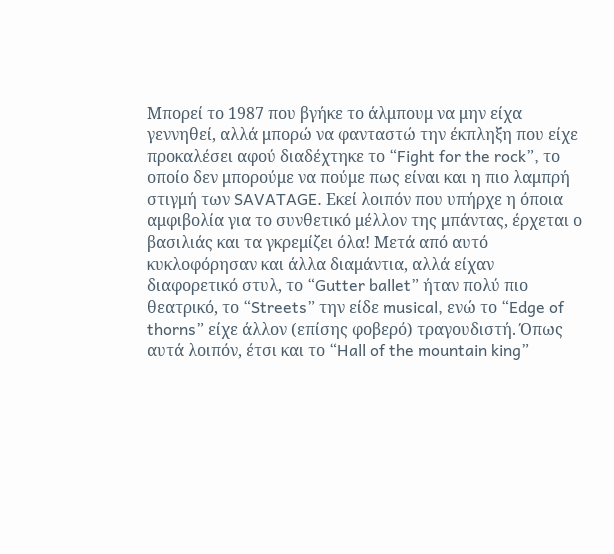Μπορεί το 1987 που βγήκε το άλμπουμ να μην είχα γεννηθεί, αλλά μπορώ να φανταστώ την έκπληξη που είχε προκαλέσει αφού διαδέχτηκε το “Fight for the rock”, το οποίο δεν μπορούμε να πούμε πως είναι και η πιο λαμπρή στιγμή των SAVATAGE. Εκεί λοιπόν που υπήρχε η όποια αμφιβολία για το συνθετικό μέλλον της μπάντας, έρχεται ο βασιλιάς και τα γκρεμίζει όλα! Μετά από αυτό κυκλοφόρησαν και άλλα διαμάντια, αλλά είχαν διαφορετικό στυλ, το “Gutter ballet” ήταν πολύ πιο θεατρικό, το “Streets” την είδε musical, ενώ το “Edge of thorns” είχε άλλον (επίσης φοβερό) τραγουδιστή. Όπως αυτά λοιπόν, έτσι και το “Hall of the mountain king”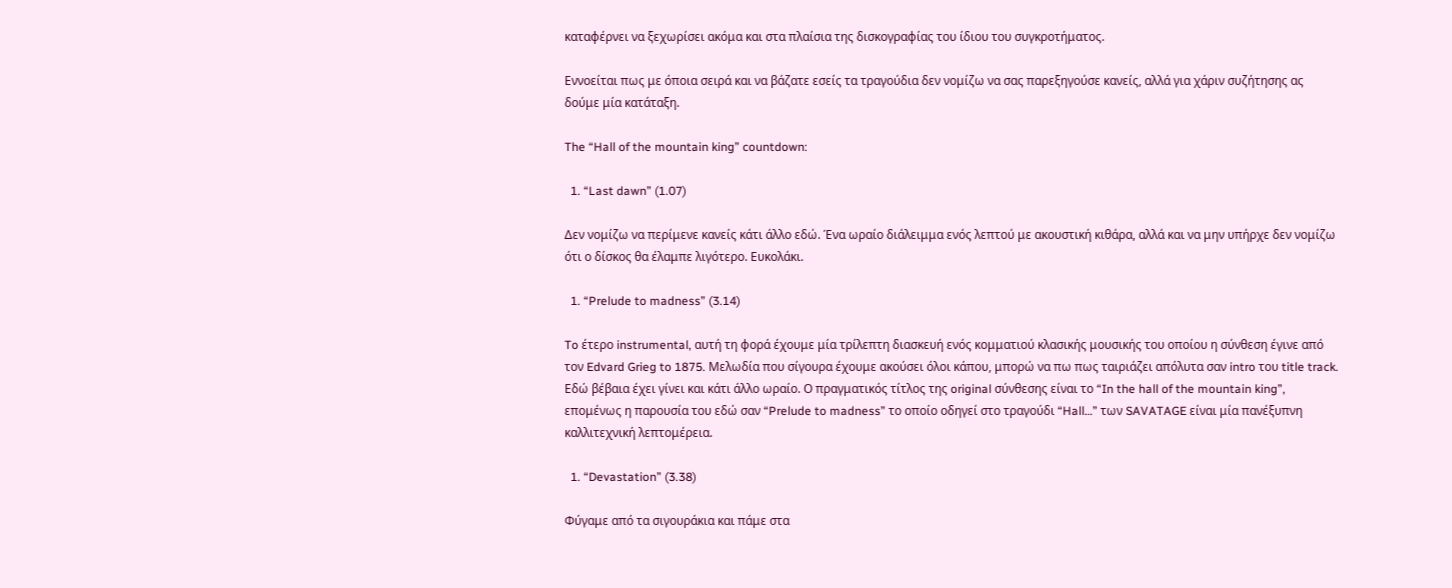καταφέρνει να ξεχωρίσει ακόμα και στα πλαίσια της δισκογραφίας του ίδιου του συγκροτήματος.

Εννοείται πως με όποια σειρά και να βάζατε εσείς τα τραγούδια δεν νομίζω να σας παρεξηγούσε κανείς, αλλά για χάριν συζήτησης ας δούμε μία κατάταξη.

The “Hall of the mountain king” countdown:

  1. “Last dawn” (1.07)

Δεν νομίζω να περίμενε κανείς κάτι άλλο εδώ. Ένα ωραίο διάλειμμα ενός λεπτού με ακουστική κιθάρα, αλλά και να μην υπήρχε δεν νομίζω ότι ο δίσκος θα έλαμπε λιγότερο. Ευκολάκι.

  1. “Prelude to madness” (3.14)

To έτερο instrumental, αυτή τη φορά έχουμε μία τρίλεπτη διασκευή ενός κομματιού κλασικής μουσικής του οποίου η σύνθεση έγινε από τον Edvard Grieg to 1875. Μελωδία που σίγουρα έχουμε ακούσει όλοι κάπου, μπορώ να πω πως ταιριάζει απόλυτα σαν intro του title track. Εδώ βέβαια έχει γίνει και κάτι άλλο ωραίο. Ο πραγματικός τίτλος της original σύνθεσης είναι το “In the hall of the mountain king”, επομένως η παρουσία του εδώ σαν “Prelude to madness” το οποίο οδηγεί στο τραγούδι “Hall…” των SAVATAGE είναι μία πανέξυπνη καλλιτεχνική λεπτομέρεια.

  1. “Devastation” (3.38)

Φύγαμε από τα σιγουράκια και πάμε στα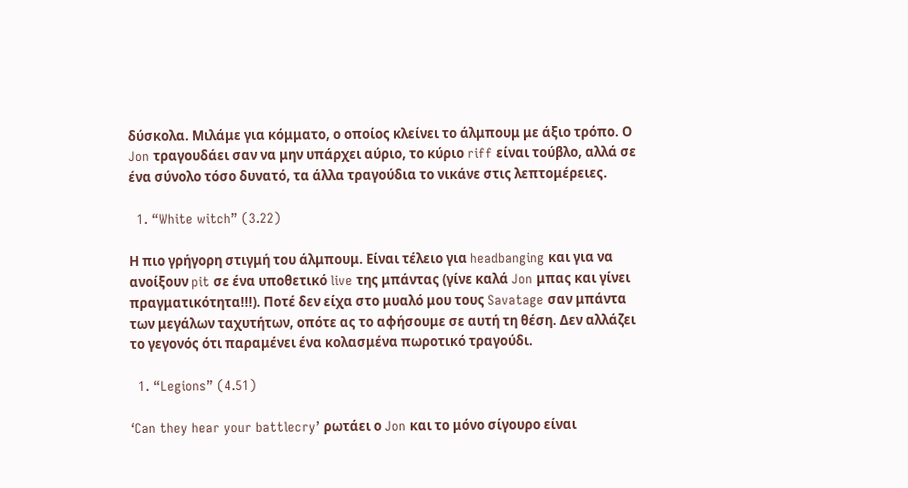δύσκολα. Μιλάμε για κόμματο, ο οποίος κλείνει το άλμπουμ με άξιο τρόπο. Ο Jon τραγουδάει σαν να μην υπάρχει αύριο, το κύριο riff είναι τούβλο, αλλά σε ένα σύνολο τόσο δυνατό, τα άλλα τραγούδια το νικάνε στις λεπτομέρειες.

  1. “White witch” (3.22)

Η πιο γρήγορη στιγμή του άλμπουμ. Είναι τέλειο για headbanging και για να ανοίξουν pit σε ένα υποθετικό live της μπάντας (γίνε καλά Jon μπας και γίνει πραγματικότητα!!!). Ποτέ δεν είχα στο μυαλό μου τους Savatage σαν μπάντα των μεγάλων ταχυτήτων, οπότε ας το αφήσουμε σε αυτή τη θέση. Δεν αλλάζει το γεγονός ότι παραμένει ένα κολασμένα πωροτικό τραγούδι.

  1. “Legions” (4.51)

‘Can they hear your battlecry’ ρωτάει ο Jon και το μόνο σίγουρο είναι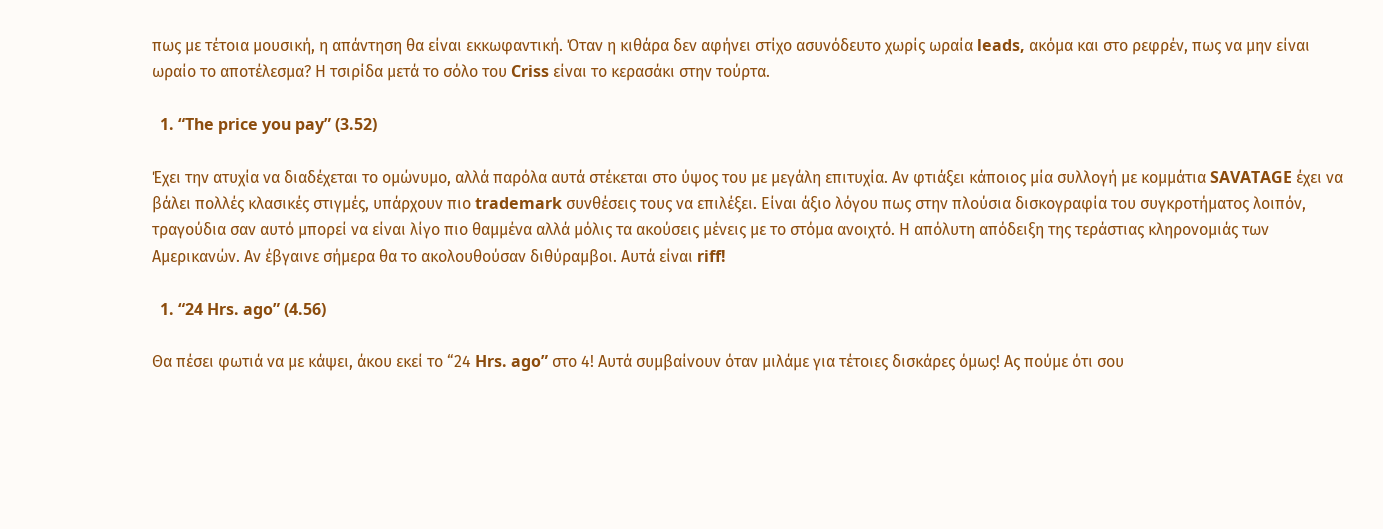πως με τέτοια μουσική, η απάντηση θα είναι εκκωφαντική. Όταν η κιθάρα δεν αφήνει στίχο ασυνόδευτο χωρίς ωραία leads, ακόμα και στο ρεφρέν, πως να μην είναι ωραίο το αποτέλεσμα? Η τσιρίδα μετά το σόλο του Criss είναι το κερασάκι στην τούρτα.

  1. “The price you pay” (3.52)

Έχει την ατυχία να διαδέχεται το ομώνυμο, αλλά παρόλα αυτά στέκεται στο ύψος του με μεγάλη επιτυχία. Αν φτιάξει κάποιος μία συλλογή με κομμάτια SAVATAGE έχει να βάλει πολλές κλασικές στιγμές, υπάρχουν πιο trademark συνθέσεις τους να επιλέξει. Είναι άξιο λόγου πως στην πλούσια δισκογραφία του συγκροτήματος λοιπόν, τραγούδια σαν αυτό μπορεί να είναι λίγο πιο θαμμένα αλλά μόλις τα ακούσεις μένεις με το στόμα ανοιχτό. Η απόλυτη απόδειξη της τεράστιας κληρονομιάς των Αμερικανών. Αν έβγαινε σήμερα θα το ακολουθούσαν διθύραμβοι. Αυτά είναι riff!

  1. “24 Hrs. ago” (4.56)

Θα πέσει φωτιά να με κάψει, άκου εκεί το “24 Hrs. ago” στο 4! Αυτά συμβαίνουν όταν μιλάμε για τέτοιες δισκάρες όμως! Ας πούμε ότι σου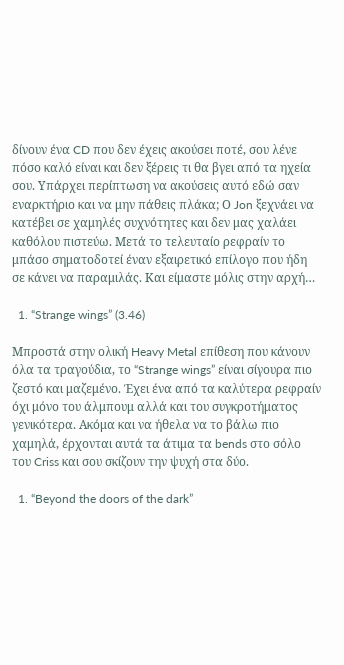δίνουν ένα CD που δεν έχεις ακούσει ποτέ, σου λένε πόσο καλό είναι και δεν ξέρεις τι θα βγει από τα ηχεία σου. Υπάρχει περίπτωση να ακούσεις αυτό εδώ σαν εναρκτήριο και να μην πάθεις πλάκα; Ο Jon ξεχνάει να κατέβει σε χαμηλές συχνότητες και δεν μας χαλάει καθόλου πιστεύω. Μετά το τελευταίο ρεφραίν το μπάσο σηματοδοτεί έναν εξαιρετικό επίλογο που ήδη σε κάνει να παραμιλάς. Και είμαστε μόλις στην αρχή…

  1. “Strange wings” (3.46)

Μπροστά στην ολική Heavy Metal επίθεση που κάνουν όλα τα τραγούδια, το “Strange wings” είναι σίγουρα πιο ζεστό και μαζεμένο. Έχει ένα από τα καλύτερα ρεφραίν όχι μόνο του άλμπουμ αλλά και του συγκροτήματος γενικότερα. Ακόμα και να ήθελα να το βάλω πιο χαμηλά, έρχονται αυτά τα άτιμα τα bends στο σόλο του Criss και σου σκίζουν την ψυχή στα δύο.

  1. “Beyond the doors of the dark”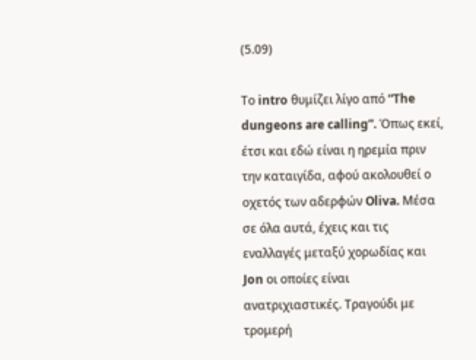(5.09)

Το intro θυμίζει λίγο από “The dungeons are calling”. Όπως εκεί, έτσι και εδώ είναι η ηρεμία πριν την καταιγίδα, αφού ακολουθεί ο οχετός των αδερφών Oliva. Μέσα σε όλα αυτά, έχεις και τις εναλλαγές μεταξύ χορωδίας και Jon οι οποίες είναι ανατριχιαστικές. Τραγούδι με τρομερή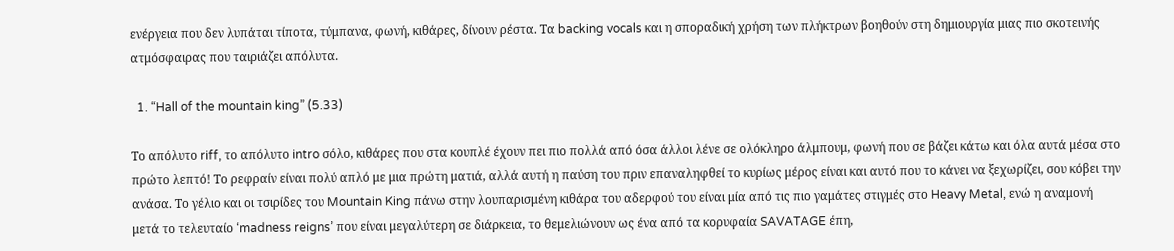ενέργεια που δεν λυπάται τίποτα, τύμπανα, φωνή, κιθάρες, δίνουν ρέστα. Τα backing vocals και η σποραδική χρήση των πλήκτρων βοηθούν στη δημιουργία μιας πιο σκοτεινής ατμόσφαιρας που ταιριάζει απόλυτα.

  1. “Hall of the mountain king” (5.33)

Το απόλυτο riff, το απόλυτο intro σόλο, κιθάρες που στα κουπλέ έχουν πει πιο πολλά από όσα άλλοι λένε σε ολόκληρο άλμπουμ, φωνή που σε βάζει κάτω και όλα αυτά μέσα στο πρώτο λεπτό! Το ρεφραίν είναι πολύ απλό με μια πρώτη ματιά, αλλά αυτή η παύση του πριν επαναληφθεί το κυρίως μέρος είναι και αυτό που το κάνει να ξεχωρίζει, σου κόβει την ανάσα. Το γέλιο και οι τσιρίδες του Mountain King πάνω στην λουπαρισμένη κιθάρα του αδερφού του είναι μία από τις πιο γαμάτες στιγμές στο Heavy Metal, ενώ η αναμονή μετά το τελευταίο ‘madness reigns’ που είναι μεγαλύτερη σε διάρκεια, το θεμελιώνουν ως ένα από τα κορυφαία SAVATAGE έπη,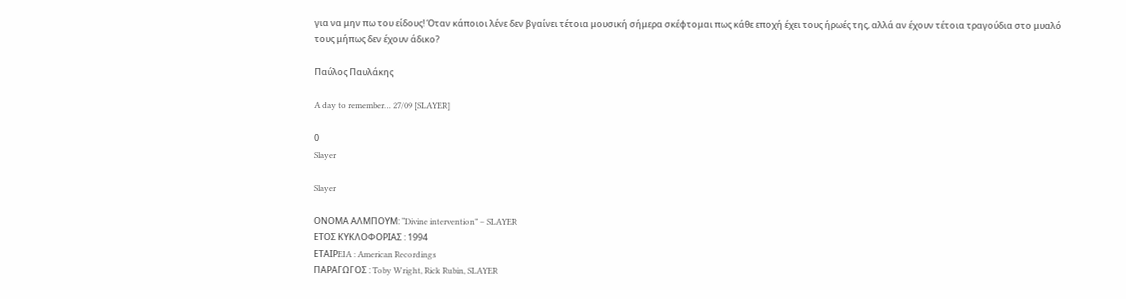για να μην πω του είδους! Όταν κάποιοι λένε δεν βγαίνει τέτοια μουσική σήμερα σκέφτομαι πως κάθε εποχή έχει τους ήρωές της, αλλά αν έχουν τέτοια τραγούδια στο μυαλό τους μήπως δεν έχουν άδικο?

Παύλος Παυλάκης

A day to remember… 27/09 [SLAYER]

0
Slayer

Slayer

ΟΝΟΜΑ ΑΛΜΠΟΥΜ: “Divine intervention” – SLAYER
ΕΤΟΣ ΚΥΚΛΟΦΟΡΙΑΣ : 1994
ΕΤΑΙΡEIA : American Recordings
ΠΑΡΑΓΩΓΟΣ : Toby Wright, Rick Rubin, SLAYER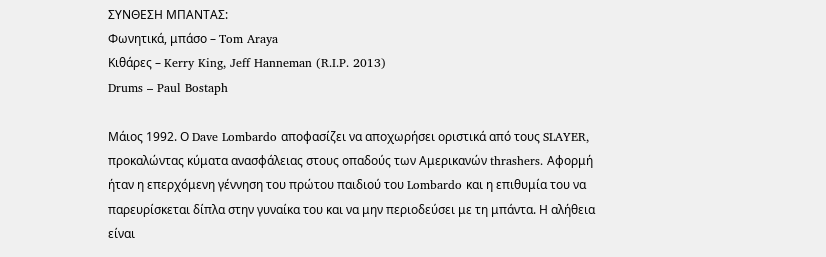ΣΥΝΘΕΣΗ ΜΠΑΝΤΑΣ:
Φωνητικά, μπάσο – Tom Araya
Κιθάρες – Kerry King, Jeff Hanneman (R.I.P. 2013)
Drums – Paul Bostaph

Μάιος 1992. Ο Dave Lombardo αποφασίζει να αποχωρήσει οριστικά από τους SLAYER, προκαλώντας κύματα ανασφάλειας στους οπαδούς των Αμερικανών thrashers. Αφορμή ήταν η επερχόμενη γέννηση του πρώτου παιδιού του Lombardo και η επιθυμία του να παρευρίσκεται δίπλα στην γυναίκα του και να μην περιοδεύσει με τη μπάντα. Η αλήθεια είναι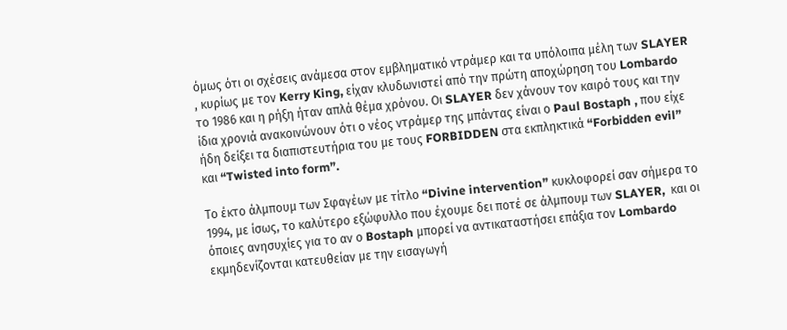όμως ότι οι σχέσεις ανάμεσα στον εμβληματικό ντράμερ και τα υπόλοιπα μέλη των SLAYER , κυρίως με τον Kerry King, είχαν κλυδωνιστεί από την πρώτη αποχώρηση του Lombardo το 1986 και η ρήξη ήταν απλά θέμα χρόνου. Οι SLAYER δεν χάνουν τον καιρό τους και την ίδια χρονιά ανακοινώνουν ότι ο νέος ντράμερ της μπάντας είναι ο Paul Bostaph , που είχε ήδη δείξει τα διαπιστευτήρια του με τους FORBIDDEN στα εκπληκτικά “Forbidden evil” και “Twisted into form”.

Το έκτο άλμπουμ των Σφαγέων με τίτλο “Divine intervention” κυκλοφορεί σαν σήμερα το 1994, με ίσως, το καλύτερο εξώφυλλο που έχουμε δει ποτέ σε άλμπουμ των SLAYER,  και οι όποιες ανησυχίες για το αν ο Bostaph μπορεί να αντικαταστήσει επάξια τον Lombardo εκμηδενίζονται κατευθείαν με την εισαγωγή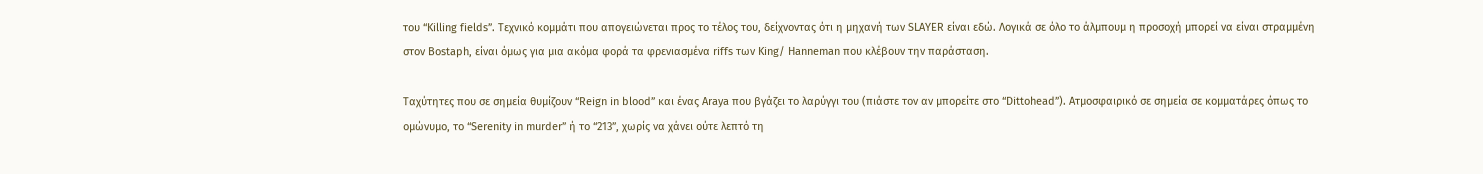του “Killing fields”. Τεχνικό κομμάτι που απογειώνεται προς το τέλος του, δείχνοντας ότι η μηχανή των SLAYER είναι εδώ. Λογικά σε όλο το άλμπουμ η προσοχή μπορεί να είναι στραμμένη στον Bostaph, είναι όμως για μια ακόμα φορά τα φρενιασμένα riffs των King/ Hanneman που κλέβουν την παράσταση.

Ταχύτητες που σε σημεία θυμίζουν “Reign in blood” και ένας Araya που βγάζει το λαρύγγι του (πιάστε τον αν μπορείτε στο “Dittohead”). Ατμοσφαιρικό σε σημεία σε κομματάρες όπως το ομώνυμο, το “Serenity in murder” ή το “213”, χωρίς να χάνει ούτε λεπτό τη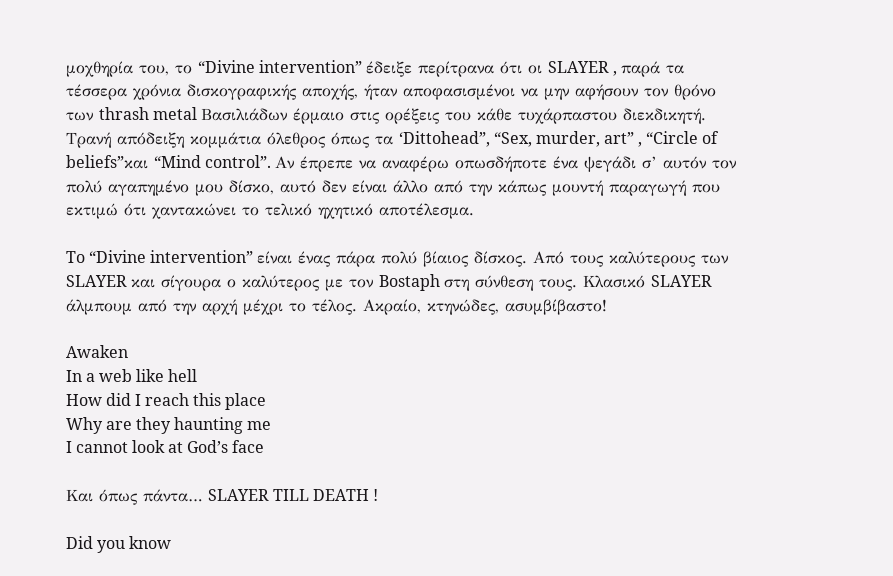μοχθηρία του, το “Divine intervention” έδειξε περίτρανα ότι οι SLAYER , παρά τα τέσσερα χρόνια δισκογραφικής αποχής, ήταν αποφασισμένοι να μην αφήσουν τον θρόνο των thrash metal Βασιλιάδων έρμαιο στις ορέξεις του κάθε τυχάρπαστου διεκδικητή. Τρανή απόδειξη κομμάτια όλεθρος όπως τα ‘Dittohead”, “Sex, murder, art” , “Circle of beliefs”και “Mind control”. Αν έπρεπε να αναφέρω οπωσδήποτε ένα ψεγάδι σ’ αυτόν τον πολύ αγαπημένο μου δίσκο, αυτό δεν είναι άλλο από την κάπως μουντή παραγωγή που εκτιμώ ότι χαντακώνει το τελικό ηχητικό αποτέλεσμα.

To “Divine intervention” είναι ένας πάρα πολύ βίαιος δίσκος. Από τους καλύτερους των SLAYER και σίγουρα ο καλύτερος με τον Bostaph στη σύνθεση τους. Κλασικό SLAYER άλμπουμ από την αρχή μέχρι το τέλος. Ακραίο, κτηνώδες, ασυμβίβαστο!

Awaken
In a web like hell
How did I reach this place
Why are they haunting me
I cannot look at God’s face

Και όπως πάντα… SLAYER TILL DEATH !

Did you know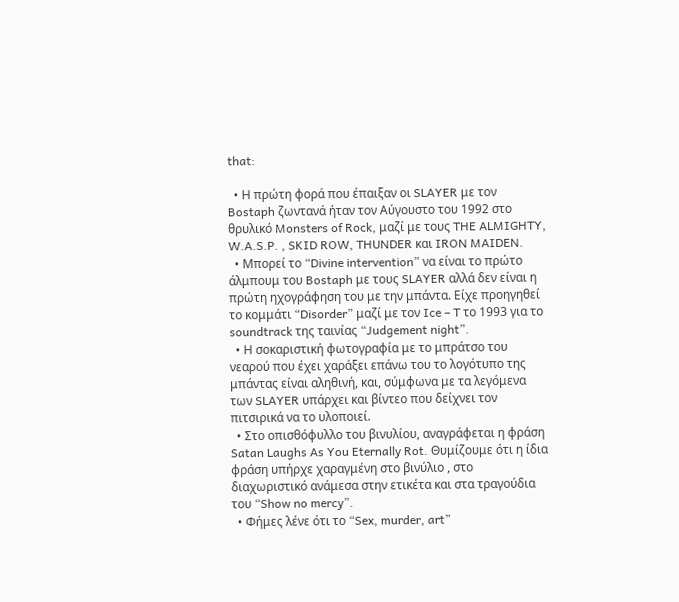that:

  • Η πρώτη φορά που έπαιξαν οι SLAYER με τον Bostaph ζωντανά ήταν τον Αύγουστο του 1992 στο θρυλικό Monsters of Rock, μαζί με τους THE ALMIGHTY, W.A.S.P. , SKID ROW, THUNDER και IRON MAIDEN.
  • Μπορεί το “Divine intervention” να είναι το πρώτο άλμπουμ του Bostaph με τους SLAYER αλλά δεν είναι η πρώτη ηχογράφηση του με την μπάντα. Είχε προηγηθεί το κομμάτι “Disorder” μαζί με τον Ice – T το 1993 για το soundtrack της ταινίας “Judgement night”.
  • Η σοκαριστική φωτογραφία με το μπράτσο του νεαρού που έχει χαράξει επάνω του το λογότυπο της μπάντας είναι αληθινή, και, σύμφωνα με τα λεγόμενα των SLAYER υπάρχει και βίντεο που δείχνει τον πιτσιρικά να το υλοποιεί.
  • Στο οπισθόφυλλο του βινυλίου, αναγράφεται η φράση Satan Laughs As You Eternally Rot. Θυμίζουμε ότι η ίδια φράση υπήρχε χαραγμένη στο βινύλιο , στο διαχωριστικό ανάμεσα στην ετικέτα και στα τραγούδια του “Show no mercy”.
  • Φήμες λένε ότι το “Sex, murder, art”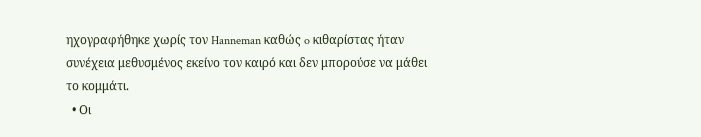ηχογραφήθηκε χωρίς τον Hanneman καθώς o κιθαρίστας ήταν συνέχεια μεθυσμένος εκείνο τον καιρό και δεν μπορούσε να μάθει το κομμάτι.
  • Οι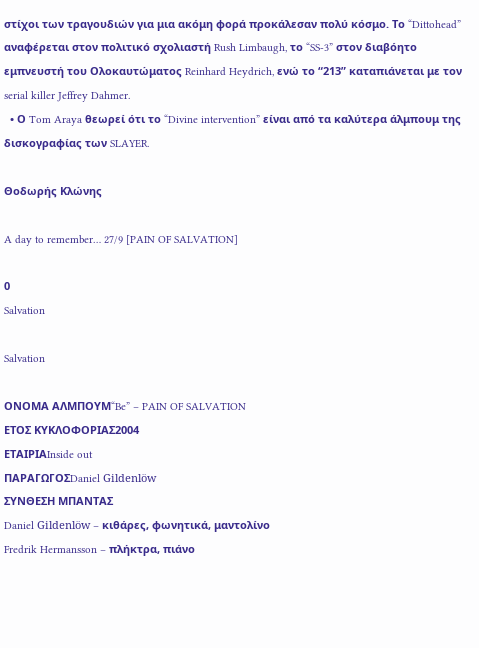στίχοι των τραγουδιών για μια ακόμη φορά προκάλεσαν πολύ κόσμο. Το “Dittohead” αναφέρεται στον πολιτικό σχολιαστή Rush Limbaugh, το “SS-3” στον διαβόητο εμπνευστή του Ολοκαυτώματος Reinhard Heydrich, ενώ το “213” καταπιάνεται με τον serial killer Jeffrey Dahmer.
  • Ο Tom Araya θεωρεί ότι το “Divine intervention” είναι από τα καλύτερα άλμπουμ της δισκογραφίας των SLAYER.

Θοδωρής Κλώνης

A day to remember… 27/9 [PAIN OF SALVATION]

0
Salvation

Salvation

ΟΝΟΜΑ ΑΛΜΠΟΥΜ“Be” – PAIN OF SALVATION
ΕΤΟΣ ΚΥΚΛΟΦΟΡΙΑΣ2004
ΕΤΑΙΡΙΑInside out
ΠΑΡΑΓΩΓΟΣDaniel Gildenlöw
ΣΥΝΘΕΣΗ ΜΠΑΝΤΑΣ
Daniel Gildenlöw – κιθάρες, φωνητικά, μαντολίνο
Fredrik Hermansson – πλήκτρα, πιάνο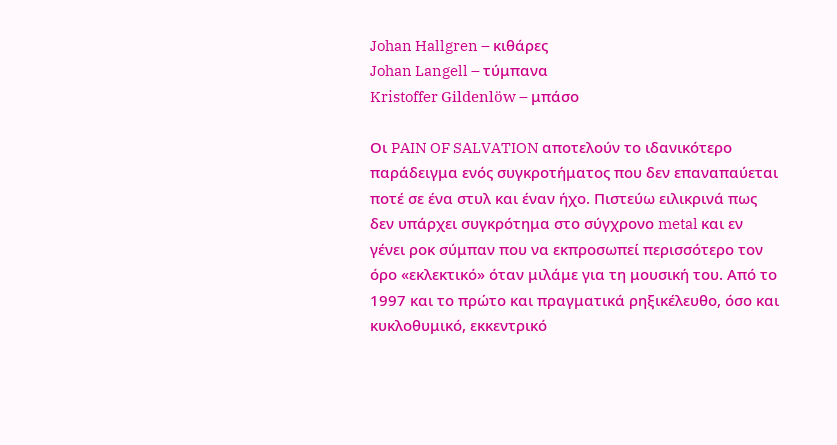Johan Hallgren – κιθάρες
Johan Langell – τύμπανα
Kristoffer Gildenlöw – μπάσο

Οι PAIN OF SALVATION αποτελούν το ιδανικότερο παράδειγμα ενός συγκροτήματος που δεν επαναπαύεται ποτέ σε ένα στυλ και έναν ήχο. Πιστεύω ειλικρινά πως δεν υπάρχει συγκρότημα στο σύγχρονο metal και εν γένει ροκ σύμπαν που να εκπροσωπεί περισσότερο τον όρο «εκλεκτικό» όταν μιλάμε για τη μουσική του. Από το 1997 και το πρώτο και πραγματικά ρηξικέλευθο, όσο και κυκλοθυμικό, εκκεντρικό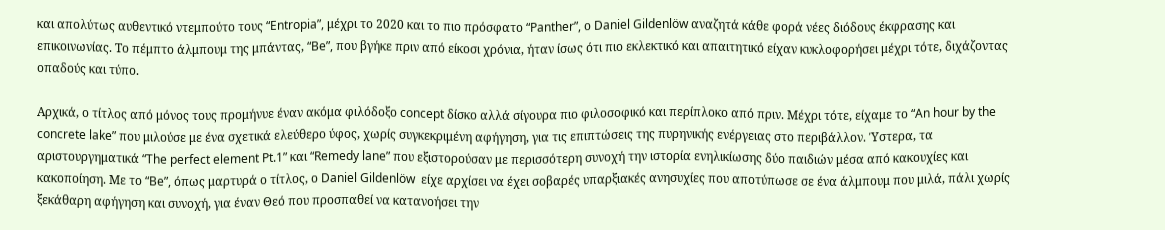και απολύτως αυθεντικό ντεμπούτο τους “Entropia”, μέχρι το 2020 και το πιο πρόσφατο “Panther”, ο Daniel Gildenlöw αναζητά κάθε φορά νέες διόδους έκφρασης και επικοινωνίας. Το πέμπτο άλμπουμ της μπάντας, “Be”, που βγήκε πριν από είκοσι χρόνια, ήταν ίσως ότι πιο εκλεκτικό και απαιτητικό είχαν κυκλοφορήσει μέχρι τότε, διχάζοντας οπαδούς και τύπο.

Αρχικά, ο τίτλος από μόνος τους προμήνυε έναν ακόμα φιλόδοξο concept δίσκο αλλά σίγουρα πιο φιλοσοφικό και περίπλοκο από πριν. Μέχρι τότε, είχαμε το “An hour by the concrete lake” που μιλούσε με ένα σχετικά ελεύθερο ύφος, χωρίς συγκεκριμένη αφήγηση, για τις επιπτώσεις της πυρηνικής ενέργειας στο περιβάλλον. Ύστερα, τα αριστουργηματικά “The perfect element Pt.1” και “Remedy lane” που εξιστορούσαν με περισσότερη συνοχή την ιστορία ενηλικίωσης δύο παιδιών μέσα από κακουχίες και κακοποίηση. Με το “Be”, όπως μαρτυρά ο τίτλος, ο Daniel Gildenlöw  είχε αρχίσει να έχει σοβαρές υπαρξιακές ανησυχίες που αποτύπωσε σε ένα άλμπουμ που μιλά, πάλι χωρίς ξεκάθαρη αφήγηση και συνοχή, για έναν Θεό που προσπαθεί να κατανοήσει την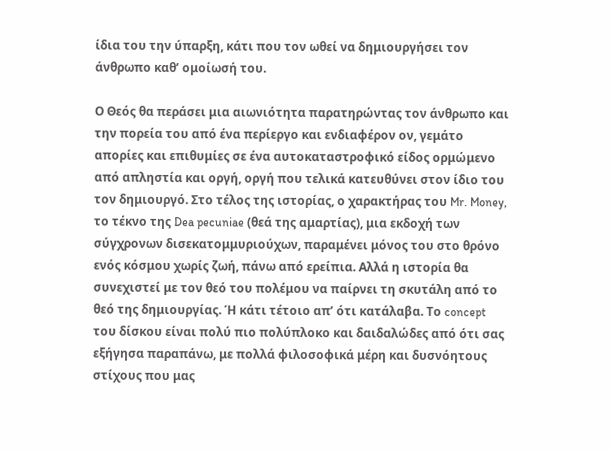ίδια του την ύπαρξη, κάτι που τον ωθεί να δημιουργήσει τον άνθρωπο καθ’ ομοίωσή του.

Ο Θεός θα περάσει μια αιωνιότητα παρατηρώντας τον άνθρωπο και την πορεία του από ένα περίεργο και ενδιαφέρον ον, γεμάτο απορίες και επιθυμίες σε ένα αυτοκαταστροφικό είδος ορμώμενο από απληστία και οργή, οργή που τελικά κατευθύνει στον ίδιο του τον δημιουργό. Στο τέλος της ιστορίας, ο χαρακτήρας του Mr. Money, το τέκνο της Dea pecuniae (θεά της αμαρτίας), μια εκδοχή των σύγχρονων δισεκατομμυριούχων, παραμένει μόνος του στο θρόνο ενός κόσμου χωρίς ζωή, πάνω από ερείπια. Αλλά η ιστορία θα συνεχιστεί με τον θεό του πολέμου να παίρνει τη σκυτάλη από το θεό της δημιουργίας. Ή κάτι τέτοιο απ’ ότι κατάλαβα. Το concept του δίσκου είναι πολύ πιο πολύπλοκο και δαιδαλώδες από ότι σας εξήγησα παραπάνω, με πολλά φιλοσοφικά μέρη και δυσνόητους στίχους που μας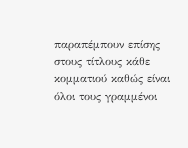παραπέμπουν επίσης στους τίτλους κάθε κομματιού καθώς είναι όλοι τους γραμμένοι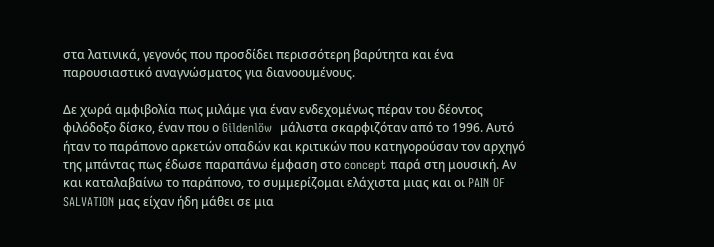στα λατινικά, γεγονός που προσδίδει περισσότερη βαρύτητα και ένα παρουσιαστικό αναγνώσματος για διανοουμένους.

Δε χωρά αμφιβολία πως μιλάμε για έναν ενδεχομένως πέραν του δέοντος φιλόδοξο δίσκο, έναν που ο Gildenlöw  μάλιστα σκαρφιζόταν από το 1996. Αυτό ήταν το παράπονο αρκετών οπαδών και κριτικών που κατηγορούσαν τον αρχηγό της μπάντας πως έδωσε παραπάνω έμφαση στο concept παρά στη μουσική. Αν και καταλαβαίνω το παράπονο, το συμμερίζομαι ελάχιστα μιας και οι PAIN OF SALVATION μας είχαν ήδη μάθει σε μια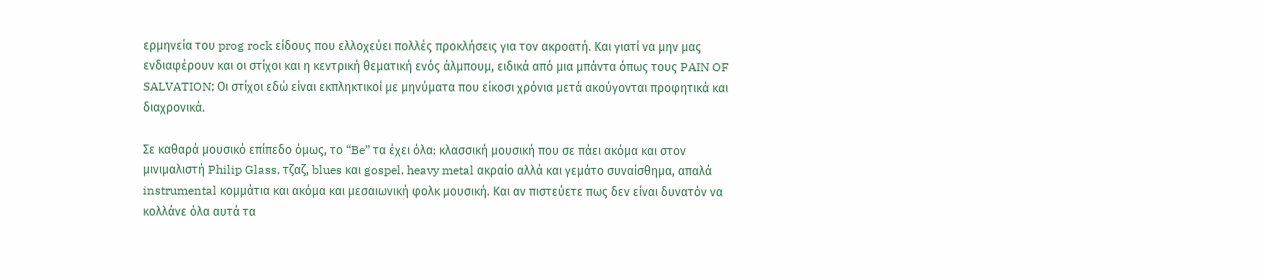ερμηνεία του prog rock είδους που ελλοχεύει πολλές προκλήσεις για τον ακροατή. Και γιατί να μην μας ενδιαφέρουν και οι στίχοι και η κεντρική θεματική ενός άλμπουμ, ειδικά από μια μπάντα όπως τους PAIN OF SALVATION; Οι στίχοι εδώ είναι εκπληκτικοί με μηνύματα που είκοσι χρόνια μετά ακούγονται προφητικά και διαχρονικά.

Σε καθαρά μουσικό επίπεδο όμως, το “Be” τα έχει όλα: κλασσική μουσική που σε πάει ακόμα και στον μινιμαλιστή Philip Glass, τζαζ, blues και gospel, heavy metal ακραίο αλλά και γεμάτο συναίσθημα, απαλά instrumental κομμάτια και ακόμα και μεσαιωνική φολκ μουσική. Και αν πιστεύετε πως δεν είναι δυνατόν να κολλάνε όλα αυτά τα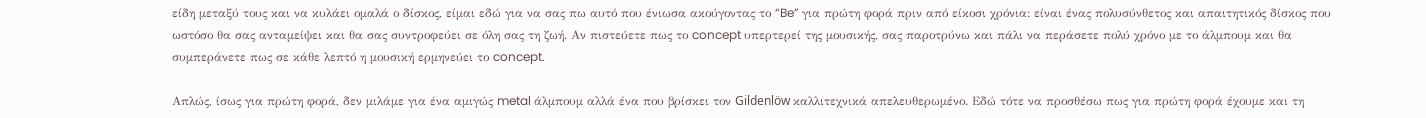είδη μεταξύ τους και να κυλάει ομαλά ο δίσκος, είμαι εδώ για να σας πω αυτό που ένιωσα ακούγοντας το “Be” για πρώτη φορά πριν από είκοσι χρόνια: είναι ένας πολυσύνθετος και απαιτητικός δίσκος που ωστόσο θα σας ανταμείψει και θα σας συντροφεύει σε όλη σας τη ζωή. Αν πιστεύετε πως το concept υπερτερεί της μουσικής, σας παροτρύνω και πάλι να περάσετε πολύ χρόνο με το άλμπουμ και θα συμπεράνετε πως σε κάθε λεπτό η μουσική ερμηνεύει το concept.

Απλώς, ίσως για πρώτη φορά, δεν μιλάμε για ένα αμιγώς metal άλμπουμ αλλά ένα που βρίσκει τον Gildenlöw καλλιτεχνικά απελευθερωμένο. Εδώ τότε να προσθέσω πως για πρώτη φορά έχουμε και τη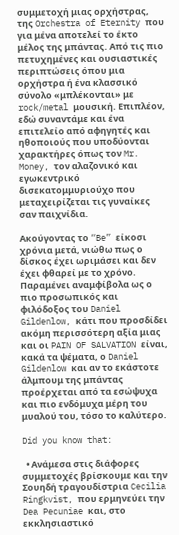συμμετοχή μιας ορχήστρας, της Orchestra of Eternity που για μένα αποτελεί το έκτο μέλος της μπάντας. Από τις πιο πετυχημένες και ουσιαστικές περιπτώσεις όπου μια ορχήστρα ή ένα κλασσικό σύνολο «μπλέκονται» με rock/metal μουσική. Επιπλέον, εδώ συναντάμε και ένα επιτελείο από αφηγητές και ηθοποιούς που υποδύονται χαρακτήρες όπως τον Mr. Money, τον αλαζονικό και εγωκεντρικό δισεκατομμυριούχο που μεταχειρίζεται τις γυναίκες σαν παιχνίδια.

Ακούγοντας το “Be” είκοσι χρόνια μετά, νιώθω πως ο δίσκος έχει ωριμάσει και δεν έχει φθαρεί με το χρόνο. Παραμένει αναμφίβολα ως ο πιο προσωπικός και φιλόδοξος του Daniel Gildenlow, κάτι που προσδίδει ακόμη περισσότερη αξία μιας και οι PAIN OF SALVATION είναι, κακά τα ψέματα, ο Daniel Gildenlow και αν το εκάστοτε άλμπουμ της μπάντας προέρχεται από τα εσώψυχα και πιο ενδόμυχα μέρη του μυαλού του, τόσο το καλύτερο.

Did you know that:

  • Ανάμεσα στις διάφορες συμμετοχές βρίσκουμε και την Σουηδή τραγουδίστρια Cecilia Ringkvist, που ερμηνεύει την Dea Pecuniae και, στο εκκλησιαστικό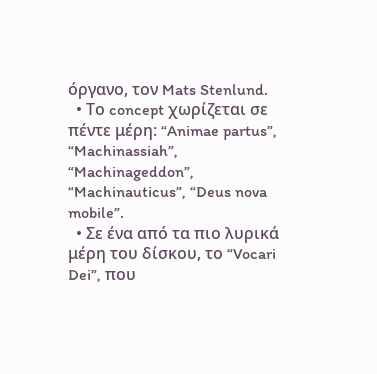όργανο, τον Mats Stenlund.
  • Το concept χωρίζεται σε πέντε μέρη: “Animae partus”, “Machinassiah”, “Machinageddon”, “Machinauticus”, “Deus nova mobile”.
  • Σε ένα από τα πιο λυρικά μέρη του δίσκου, το “Vocari Dei”, που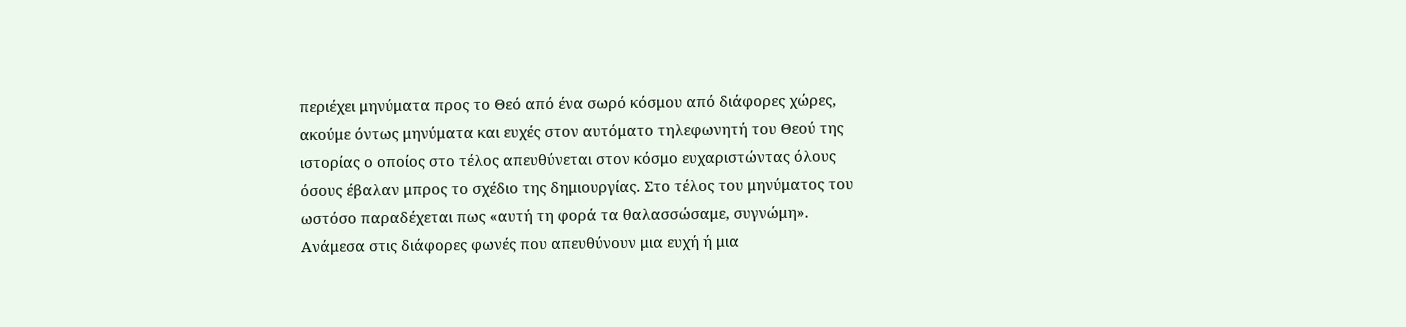περιέχει μηνύματα προς το Θεό από ένα σωρό κόσμου από διάφορες χώρες, ακούμε όντως μηνύματα και ευχές στον αυτόματο τηλεφωνητή του Θεού της ιστορίας ο οποίος στο τέλος απευθύνεται στον κόσμο ευχαριστώντας όλους όσους έβαλαν μπρος το σχέδιο της δημιουργίας. Στο τέλος του μηνύματος του ωστόσο παραδέχεται πως «αυτή τη φορά τα θαλασσώσαμε, συγνώμη». Ανάμεσα στις διάφορες φωνές που απευθύνουν μια ευχή ή μια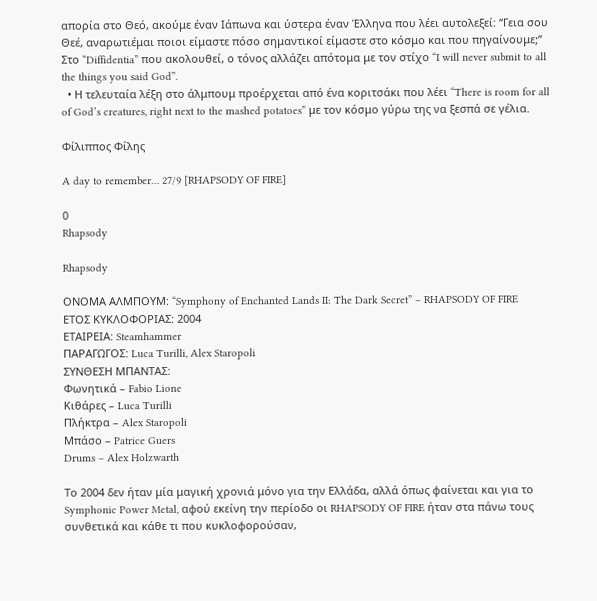απορία στο Θεό, ακούμε έναν Ιάπωνα και ύστερα έναν Έλληνα που λέει αυτολεξεί: “Γεια σου Θεέ, αναρωτιέμαι ποιοι είμαστε πόσο σημαντικοί είμαστε στο κόσμο και που πηγαίνουμε;” Στο “Diffidentia” που ακολουθεί, ο τόνος αλλάζει απότομα με τον στίχο “I will never submit to all the things you said God”.
  • Η τελευταία λέξη στο άλμπουμ προέρχεται από ένα κοριτσάκι που λέει “There is room for all of God’s creatures, right next to the mashed potatoes” με τον κόσμο γύρω της να ξεσπά σε γέλια.

Φίλιππος Φίλης

A day to remember… 27/9 [RHAPSODY OF FIRE]

0
Rhapsody

Rhapsody

ΟΝΟΜΑ ΑΛΜΠΟΥΜ: “Symphony of Enchanted Lands II: The Dark Secret” – RHAPSODY OF FIRE
ΕΤΟΣ ΚΥΚΛΟΦΟΡΙΑΣ: 2004
ΕΤΑΙΡΕΙΑ: Steamhammer
ΠΑΡΑΓΩΓΟΣ: Luca Turilli, Alex Staropoli
ΣΥΝΘΕΣΗ ΜΠΑΝΤΑΣ:
Φωνητικά – Fabio Lione
Kιθάρες – Luca Turilli
Πλήκτρα – Alex Staropoli
Μπάσο – Patrice Guers
Drums – Alex Holzwarth

Το 2004 δεν ήταν μία μαγική χρονιά μόνο για την Ελλάδα, αλλά όπως φαίνεται και για το Symphonic Power Metal, αφού εκείνη την περίοδο οι RHAPSODY OF FIRE ήταν στα πάνω τους συνθετικά και κάθε τι που κυκλοφορούσαν,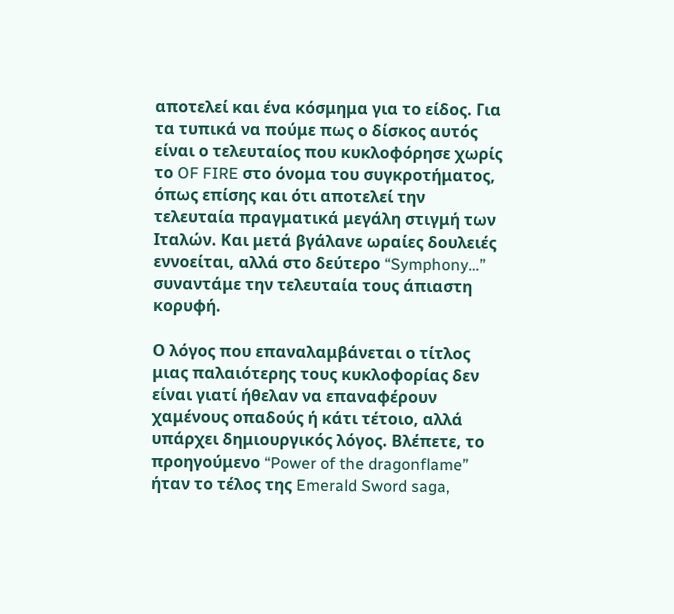αποτελεί και ένα κόσμημα για το είδος. Για τα τυπικά να πούμε πως ο δίσκος αυτός είναι ο τελευταίος που κυκλοφόρησε χωρίς το OF FIRE στο όνομα του συγκροτήματος, όπως επίσης και ότι αποτελεί την τελευταία πραγματικά μεγάλη στιγμή των Ιταλών. Και μετά βγάλανε ωραίες δουλειές εννοείται, αλλά στο δεύτερο “Symphony…” συναντάμε την τελευταία τους άπιαστη κορυφή.

Ο λόγος που επαναλαμβάνεται ο τίτλος μιας παλαιότερης τους κυκλοφορίας δεν είναι γιατί ήθελαν να επαναφέρουν χαμένους οπαδούς ή κάτι τέτοιο, αλλά υπάρχει δημιουργικός λόγος. Βλέπετε, το προηγούμενο “Power of the dragonflame” ήταν το τέλος της Emerald Sword saga,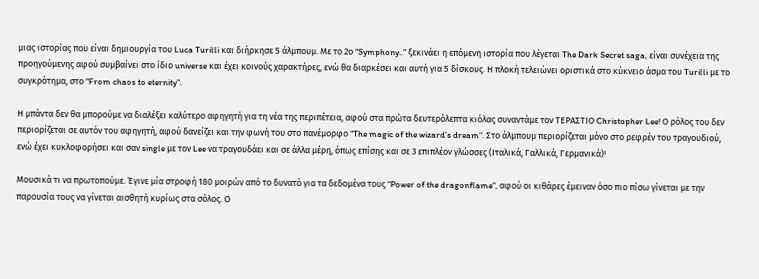μιας ιστορίας που είναι δημιουργία του Luca Turilli και διήρκησε 5 άλμπουμ. Με το 2ο “Symphony..” ξεκινάει η επόμενη ιστορία που λέγεται The Dark Secret saga, είναι συνέχεια της προηγούμενης αφού συμβαίνει στο ίδιο universe και έχει κοινούς χαρακτήρες, ενώ θα διαρκέσει και αυτή για 5 δίσκους. Η πλοκή τελειώνει οριστικά στο κύκνειο άσμα του Turilli με το συγκρότημα, στο “From chaos to eternity”.

Η μπάντα δεν θα μπορούμε να διαλέξει καλύτερο αφηγητή για τη νέα της περιπέτεια, αφού στα πρώτα δευτερόλεπτα κιόλας συναντάμε τον ΤΕΡΑΣΤΙΟ Christopher Lee! Ο ρόλος του δεν περιορίζεται σε αυτόν του αφηγητή, αφού δανείζει και την φωνή του στο πανέμορφο “The magic of the wizard’s dream”. Στο άλμπουμ περιορίζεται μόνο στο ρεφρέν του τραγουδιού, ενώ έχει κυκλοφορήσει και σαν single με τον Lee να τραγουδάει και σε άλλα μέρη, όπως επίσης και σε 3 επιπλέον γλώσσες (Ιταλικά, Γαλλικά, Γερμανικά)!

Μουσικά τι να πρωτοπούμε. Έγινε μία στροφή 180 μοιρών από το δυνατό για τα δεδομένα τους “Power of the dragonflame”, αφού οι κιθάρες έμειναν όσο πιο πίσω γίνεται με την παρουσία τους να γίνεται αισθητή κυρίως στα σόλος. Ο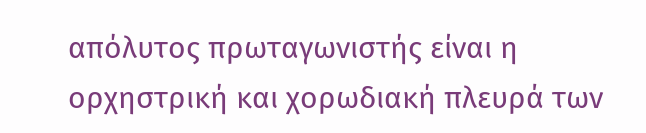απόλυτος πρωταγωνιστής είναι η ορχηστρική και χορωδιακή πλευρά των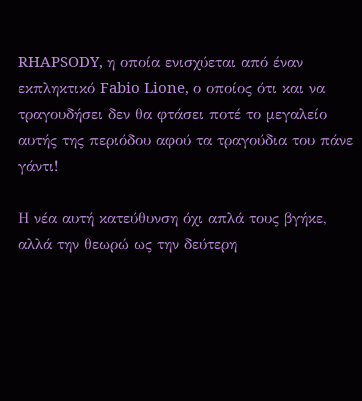RHAPSODY, η οποία ενισχύεται από έναν εκπληκτικό Fabio Lione, ο οποίος ότι και να τραγουδήσει δεν θα φτάσει ποτέ το μεγαλείο αυτής της περιόδου αφού τα τραγούδια του πάνε γάντι!

Η νέα αυτή κατεύθυνση όχι απλά τους βγήκε, αλλά την θεωρώ ως την δεύτερη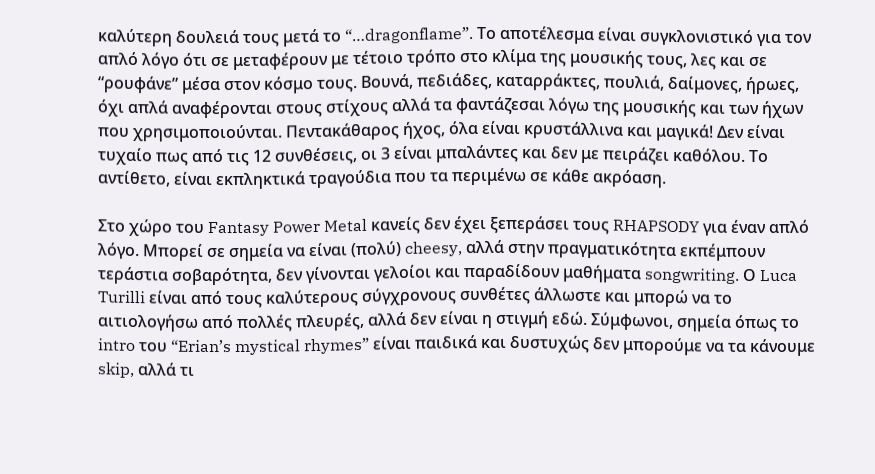καλύτερη δουλειά τους μετά το “…dragonflame”. Το αποτέλεσμα είναι συγκλονιστικό για τον απλό λόγο ότι σε μεταφέρουν με τέτοιο τρόπο στο κλίμα της μουσικής τους, λες και σε “ρουφάνε” μέσα στον κόσμο τους. Βουνά, πεδιάδες, καταρράκτες, πουλιά, δαίμονες, ήρωες, όχι απλά αναφέρονται στους στίχους αλλά τα φαντάζεσαι λόγω της μουσικής και των ήχων που χρησιμοποιούνται. Πεντακάθαρος ήχος, όλα είναι κρυστάλλινα και μαγικά! Δεν είναι τυχαίο πως από τις 12 συνθέσεις, οι 3 είναι μπαλάντες και δεν με πειράζει καθόλου. Το αντίθετο, είναι εκπληκτικά τραγούδια που τα περιμένω σε κάθε ακρόαση.

Στο χώρο του Fantasy Power Metal κανείς δεν έχει ξεπεράσει τους RHAPSODY για έναν απλό λόγο. Μπορεί σε σημεία να είναι (πολύ) cheesy, αλλά στην πραγματικότητα εκπέμπουν τεράστια σοβαρότητα, δεν γίνονται γελοίοι και παραδίδουν μαθήματα songwriting. Ο Luca Turilli είναι από τους καλύτερους σύγχρονους συνθέτες άλλωστε και μπορώ να το αιτιολογήσω από πολλές πλευρές, αλλά δεν είναι η στιγμή εδώ. Σύμφωνοι, σημεία όπως το intro του “Erian’s mystical rhymes” είναι παιδικά και δυστυχώς δεν μπορούμε να τα κάνουμε skip, αλλά τι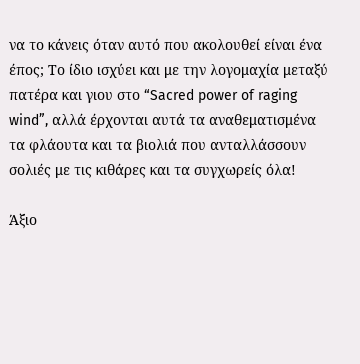να το κάνεις όταν αυτό που ακολουθεί είναι ένα έπος; Το ίδιο ισχύει και με την λογομαχία μεταξύ πατέρα και γιου στο “Sacred power of raging wind”, αλλά έρχονται αυτά τα αναθεματισμένα τα φλάουτα και τα βιολιά που ανταλλάσσουν σολιές με τις κιθάρες και τα συγχωρείς όλα!

Άξιο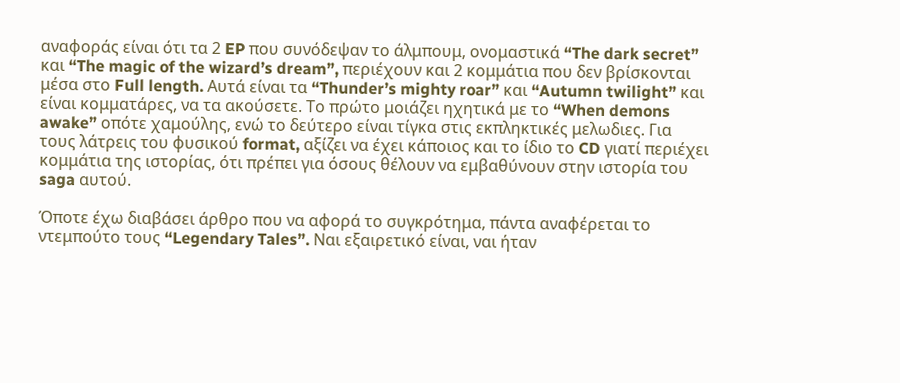αναφοράς είναι ότι τα 2 EP που συνόδεψαν το άλμπουμ, ονομαστικά “The dark secret” και “The magic of the wizard’s dream”, περιέχουν και 2 κομμάτια που δεν βρίσκονται μέσα στο Full length. Αυτά είναι τα “Thunder’s mighty roar” και “Autumn twilight” και είναι κομματάρες, να τα ακούσετε. Το πρώτο μοιάζει ηχητικά με το “When demons awake” οπότε χαμούλης, ενώ το δεύτερο είναι τίγκα στις εκπληκτικές μελωδιες. Για τους λάτρεις του φυσικού format, αξίζει να έχει κάποιος και το ίδιο το CD γιατί περιέχει κομμάτια της ιστορίας, ότι πρέπει για όσους θέλουν να εμβαθύνουν στην ιστορία του saga αυτού.

Όποτε έχω διαβάσει άρθρο που να αφορά το συγκρότημα, πάντα αναφέρεται το ντεμπούτο τους “Legendary Tales”. Ναι εξαιρετικό είναι, ναι ήταν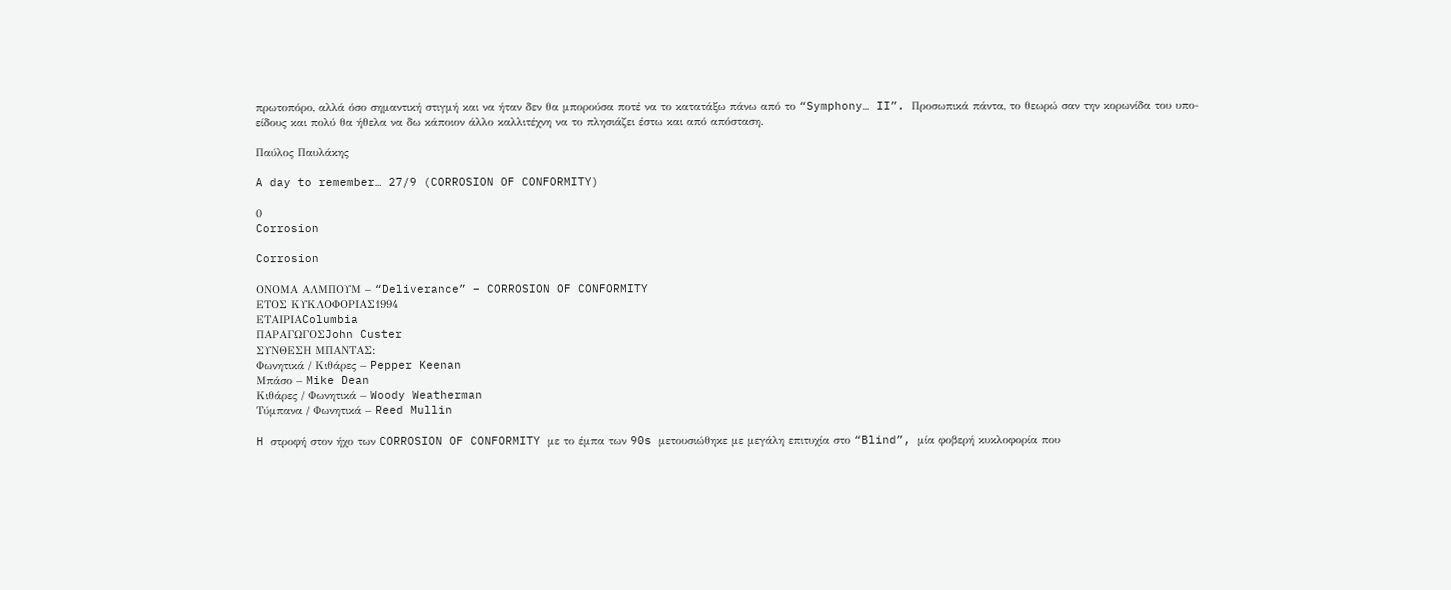πρωτοπόρο, αλλά όσο σημαντική στιγμή και να ήταν δεν θα μπορούσα ποτέ να το κατατάξω πάνω από το “Symphony… II”. Προσωπικά πάντα, το θεωρώ σαν την κορωνίδα του υπο-είδους και πολύ θα ήθελα να δω κάποιον άλλο καλλιτέχνη να το πλησιάζει έστω και από απόσταση.

Παύλος Παυλάκης

A day to remember… 27/9 (CORROSION OF CONFORMITY)

0
Corrosion

Corrosion

ΟΝΟΜΑ ΑΛΜΠΟΥΜ – “Deliverance” – CORROSION OF CONFORMITY
ΕΤΟΣ ΚΥΚΛΟΦΟΡΙΑΣ1994
ΕΤΑΙΡΙΑColumbia
ΠΑΡΑΓΩΓΟΣJohn Custer
ΣΥΝΘΕΣΗ ΜΠΑΝΤΑΣ:
Φωνητικά / Κιθάρες – Pepper Keenan
Μπάσο – Mike Dean
Κιθάρες / Φωνητικά – Woody Weatherman
Τύμπανα / Φωνητικά – Reed Mullin

H στροφή στον ήχο των CORROSION OF CONFORMITY με το έμπα των 90s μετουσιώθηκε με μεγάλη επιτυχία στο “Blind”, μία φοβερή κυκλοφορία που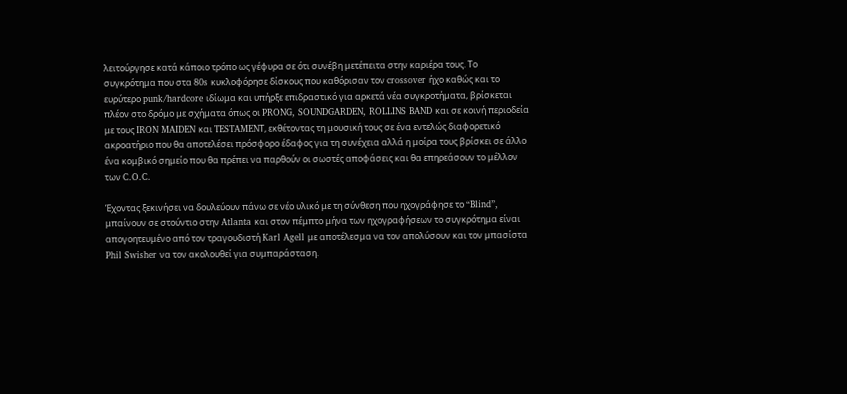λειτούργησε κατά κάποιο τρόπο ως γέφυρα σε ότι συνέβη μετέπειτα στην καριέρα τους. Το συγκρότημα που στα 80s κυκλοφόρησε δίσκους που καθόρισαν τον crossover ήχο καθώς και το ευρύτερο punk/hardcore ιδίωμα και υπήρξε επιδραστικό για αρκετά νέα συγκροτήματα, βρίσκεται πλέον στο δρόμο με σχήματα όπως οι PRONG, SOUNDGARDEN, ROLLINS BAND και σε κοινή περιοδεία με τους IRON MAIDEN και TESTAMENΤ, εκθέτοντας τη μουσική τους σε ένα εντελώς διαφορετικό ακροατήριο που θα αποτελέσει πρόσφορο έδαφος για τη συνέχεια αλλά η μοίρα τους βρίσκει σε άλλο ένα κομβικό σημείο που θα πρέπει να παρθούν οι σωστές αποφάσεις και θα επηρεάσουν το μέλλον των C.O.C.

Έχοντας ξεκινήσει να δουλεύουν πάνω σε νέο υλικό με τη σύνθεση που ηχογράφησε το “Blind”, μπαίνουν σε στούντιο στην Atlanta και στον πέμπτο μήνα των ηχογραφήσεων το συγκρότημα είναι απογοητευμένο από τον τραγουδιστή Karl Agell με αποτέλεσμα να τον απολύσουν και τον μπασίστα Phil Swisher να τον ακολουθεί για συμπαράσταση.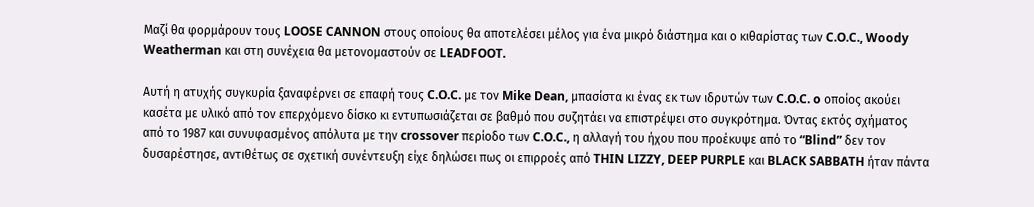Μαζί θα φορμάρουν τους LOOSE CANNON στους οποίους θα αποτελέσει μέλος για ένα μικρό διάστημα και ο κιθαρίστας των C.O.C., Woody Weatherman και στη συνέχεια θα μετονομαστούν σε LEADFOOT.

Αυτή η ατυχής συγκυρία ξαναφέρνει σε επαφή τους C.O.C. με τον Mike Dean, μπασίστα κι ένας εκ των ιδρυτών των C.O.C. o οποίος ακούει κασέτα με υλικό από τον επερχόμενο δίσκο κι εντυπωσιάζεται σε βαθμό που συζητάει να επιστρέψει στο συγκρότημα. Όντας εκτός σχήματος από το 1987 και συνυφασμένος απόλυτα με την crossover περίοδο των C.O.C., η αλλαγή του ήχου που προέκυψε από το “Blind” δεν τον δυσαρέστησε, αντιθέτως σε σχετική συνέντευξη είχε δηλώσει πως οι επιρροές από THIN LIZZY, DEEP PURPLE και BLACK SABBATH ήταν πάντα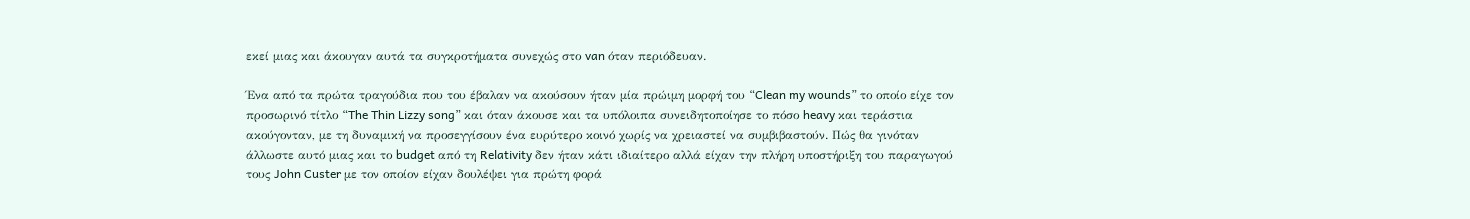εκεί μιας και άκουγαν αυτά τα συγκροτήματα συνεχώς στο van όταν περιόδευαν.

Ένα από τα πρώτα τραγούδια που του έβαλαν να ακούσουν ήταν μία πρώιμη μορφή του “Clean my wounds” το οποίο είχε τον προσωρινό τίτλο “The Thin Lizzy song” και όταν άκουσε και τα υπόλοιπα συνειδητοποίησε το πόσο heavy και τεράστια ακούγονταν, με τη δυναμική να προσεγγίσουν ένα ευρύτερο κοινό χωρίς να χρειαστεί να συμβιβαστούν. Πώς θα γινόταν άλλωστε αυτό μιας και το budget από τη Relativity δεν ήταν κάτι ιδιαίτερο αλλά είχαν την πλήρη υποστήριξη του παραγωγού τους John Custer με τον οποίον είχαν δουλέψει για πρώτη φορά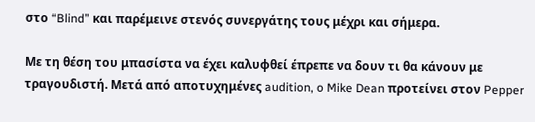στο “Blind” και παρέμεινε στενός συνεργάτης τους μέχρι και σήμερα.

Με τη θέση του μπασίστα να έχει καλυφθεί έπρεπε να δουν τι θα κάνουν με τραγουδιστή. Μετά από αποτυχημένες audition, o Mike Dean προτείνει στον Pepper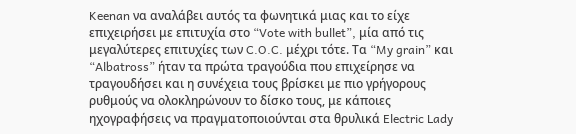Keenan να αναλάβει αυτός τα φωνητικά μιας και το είχε επιχειρήσει με επιτυχία στο “Vote with bullet”, μία από τις μεγαλύτερες επιτυχίες των C.O.C. μέχρι τότε. Τα “My grain” και “Albatross” ήταν τα πρώτα τραγούδια που επιχείρησε να τραγουδήσει και η συνέχεια τους βρίσκει με πιο γρήγορους ρυθμούς να ολοκληρώνουν το δίσκο τους, με κάποιες ηχογραφήσεις να πραγματοποιούνται στα θρυλικά Electric Lady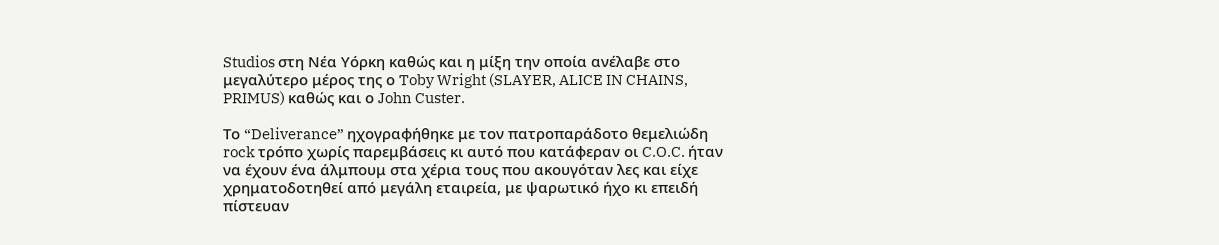Studios στη Νέα Υόρκη καθώς και η μίξη την οποία ανέλαβε στο μεγαλύτερο μέρος της ο Toby Wright (SLAYER, ALICE IN CHAINS, PRIMUS) καθώς και ο John Custer.

Το “Deliverance” ηχογραφήθηκε με τον πατροπαράδοτο θεμελιώδη rock τρόπο χωρίς παρεμβάσεις κι αυτό που κατάφεραν οι C.O.C. ήταν να έχουν ένα άλμπουμ στα χέρια τους που ακουγόταν λες και είχε χρηματοδοτηθεί από μεγάλη εταιρεία, με ψαρωτικό ήχο κι επειδή πίστευαν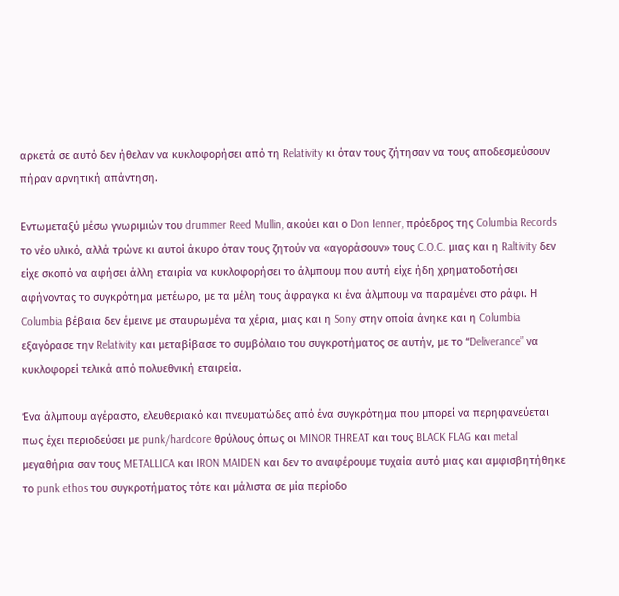αρκετά σε αυτό δεν ήθελαν να κυκλοφορήσει από τη Relativity κι όταν τους ζήτησαν να τους αποδεσμεύσουν πήραν αρνητική απάντηση.

Εντωμεταξύ μέσω γνωριμιών του drummer Reed Mullin, ακούει και ο Don Ienner, πρόεδρος της Columbia Records το νέο υλικό, αλλά τρώνε κι αυτοί άκυρο όταν τους ζητούν να «αγοράσουν» τους C.O.C. μιας και η Raltivity δεν είχε σκοπό να αφήσει άλλη εταιρία να κυκλοφορήσει το άλμπουμ που αυτή είχε ήδη χρηματοδοτήσει αφήνοντας το συγκρότημα μετέωρο, με τα μέλη τους άφραγκα κι ένα άλμπουμ να παραμένει στο ράφι. Η Columbia βέβαια δεν έμεινε με σταυρωμένα τα χέρια, μιας και η Sony στην οποία άνηκε και η Columbia εξαγόρασε την Relativity και μεταβίβασε το συμβόλαιο του συγκροτήματος σε αυτήν, με τo “Deliverance” να κυκλοφορεί τελικά από πολυεθνική εταιρεία.

Ένα άλμπουμ αγέραστο, ελευθεριακό και πνευματώδες από ένα συγκρότημα που μπορεί να περηφανεύεται πως έχει περιοδεύσει με punk/hardcore θρύλους όπως οι MINOR THREAT και τους BLACK FLAG και metal μεγαθήρια σαν τους METALLICA και IRON MAIDEN και δεν το αναφέρουμε τυχαία αυτό μιας και αμφισβητήθηκε το punk ethos του συγκροτήματος τότε και μάλιστα σε μία περίοδο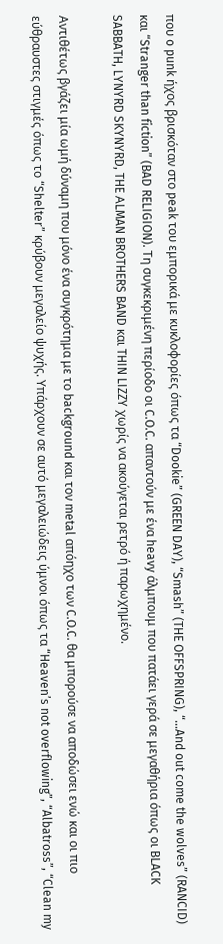που o punk ήχος βρισκόταν στο peak του εμπορικά με κυκλοφορίες όπως τα “Dookie” (GREEN DAY), “Smash” (THE OFFSPRING), “…And out come the wolves” (RANCID) και “Stranger than fiction” (BAD RELIGION). Τη συγκεκριμένη περίοδο οι C.O.C. απαντούν με ένα heavy άλμπουμ που πατάει γερά σε μεγαθήρια όπως οι BLACK SABBATH, LYNYRD SKYNYRD, THE ΑLMAN BROTHERS BAND και THIN LIZZY χωρίς να ακούγεται ρετρό ή παρωχημένο.

Αντιθέτως βγάζει μία ωμή δύναμη που μόνο ένα συγκρότημα με το background και τον metal απόηχο των C.O.C. θα μπορούσε να αποδώσει ενώ και οι πιο εύθραυστες στιγμές όπως το “Shelter” κρύβουν μεγαλείο ψυχής. Υπάρχουν σε αυτό μεγαλειώδεις ύμνοι όπως τα “Heaven’s not overflowing”, “Albatross”, “Clean my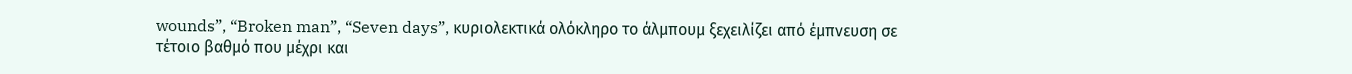wounds”, “Broken man”, “Seven days”, κυριολεκτικά ολόκληρο το άλμπουμ ξεχειλίζει από έμπνευση σε τέτοιο βαθμό που μέχρι και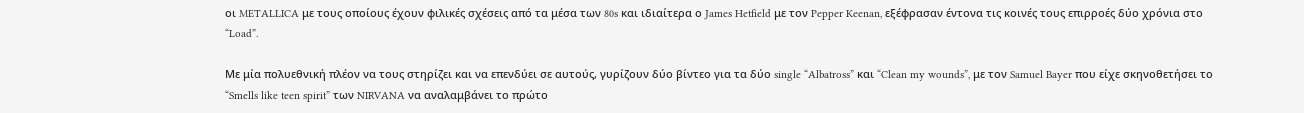οι METALLICA με τους οποίους έχουν φιλικές σχέσεις από τα μέσα των 80s και ιδιαίτερα ο James Hetfield με τον Pepper Keenan, εξέφρασαν έντονα τις κοινές τους επιρροές δύο χρόνια στο “Load”.

Με μία πολυεθνική πλέον να τους στηρίζει και να επενδύει σε αυτούς, γυρίζουν δύο βίντεο για τα δύο single “Albatross” και “Clean my wounds”, με τον Samuel Bayer που είχε σκηνοθετήσει το “Smells like teen spirit” των NIRVANA να αναλαμβάνει το πρώτο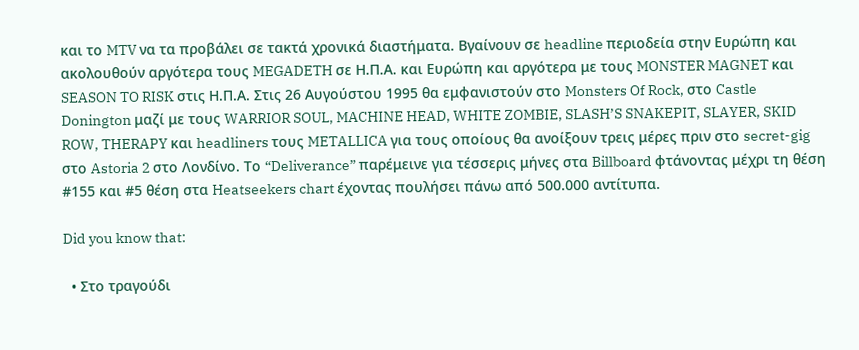και το MTV να τα προβάλει σε τακτά χρονικά διαστήματα. Βγαίνουν σε headline περιοδεία στην Ευρώπη και ακολουθούν αργότερα τους MEGADETH σε Η.Π.Α. και Ευρώπη και αργότερα με τους MONSTER MAGNET και SEASON TO RISK στις Η.Π.Α. Στις 26 Αυγούστου 1995 θα εμφανιστούν στο Monsters Of Rock, στο Castle Donington μαζί με τους WARRIOR SOUL, MACHINE HEAD, WHITE ZOMBIE, SLASH’S SNAKEPIT, SLAYER, SKID ROW, THERAPY και headliners τους METALLICA για τους οποίους θα ανοίξουν τρεις μέρες πριν στο secret-gig στο Astoria 2 στο Λονδίνο. Το “Deliverance” παρέμεινε για τέσσερις μήνες στα Billboard φτάνοντας μέχρι τη θέση #155 και #5 θέση στα Heatseekers chart έχοντας πουλήσει πάνω από 500.000 αντίτυπα.

Did you know that:

  • Στο τραγούδι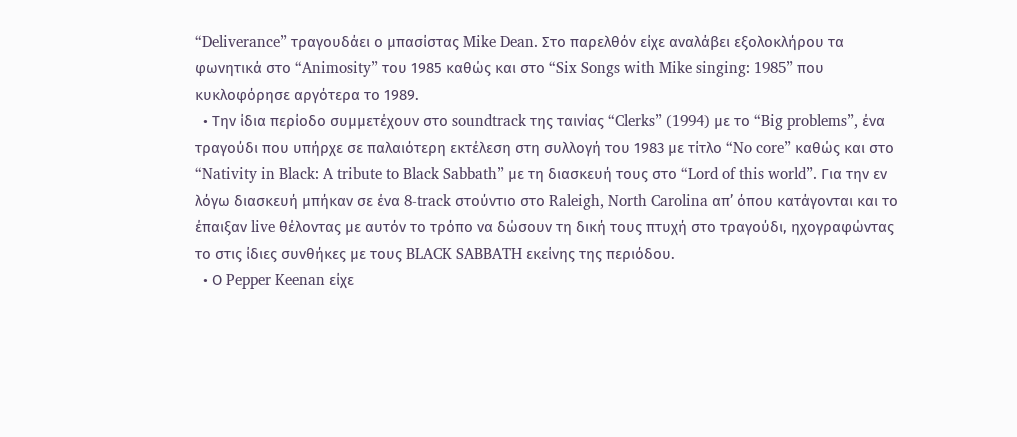“Deliverance” τραγουδάει ο μπασίστας Mike Dean. Στο παρελθόν είχε αναλάβει εξολοκλήρου τα φωνητικά στο “Animosity” του 1985 καθώς και στο “Six Songs with Mike singing: 1985” που κυκλοφόρησε αργότερα το 1989.
  • Την ίδια περίοδο συμμετέχουν στο soundtrack της ταινίας “Clerks” (1994) με το “Big problems”, ένα τραγούδι που υπήρχε σε παλαιότερη εκτέλεση στη συλλογή του 1983 με τίτλο “No core” καθώς και στο “Nativity in Black: A tribute to Black Sabbath” με τη διασκευή τους στο “Lord of this world”. Για την εν λόγω διασκευή μπήκαν σε ένα 8-track στούντιο στο Raleigh, North Carolina απ’ όπου κατάγονται και το έπαιξαν live θέλοντας με αυτόν το τρόπο να δώσουν τη δική τους πτυχή στο τραγούδι, ηχογραφώντας το στις ίδιες συνθήκες με τους BLACK SABBATH εκείνης της περιόδου.
  • Ο Pepper Keenan είχε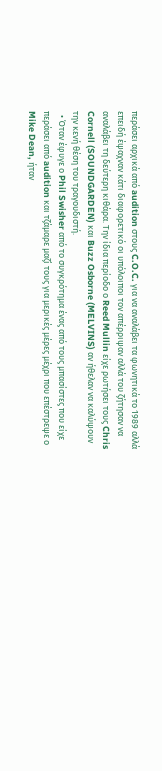περάσει αρχικά από audition στους C.O.C. για να αναλάβει τα φωνητικά το 1989 αλλά επειδή έψαχναν κάτι διαφορετικό οι υπόλοιποι τον απέρριψαν αλλά του ζήτησαν να αναλάβει τη δεύτερη κιθάρα. Την ίδια περίοδο ο Reed Mullin είχε ρωτήσει τους Chris Cornell (SOUNDGARDEN) και Buzz Osborne (MELVINS) αν ήθελαν να καλύψουν την κενή θέση του τραγουδιστή.
  • Όταν έφυγε ο Phil Swisher από το συγκρότημα ένας από τους μπασίστες που είχε περάσει από audition και τζάμαρε μαζί τους για μερικές μέρες μέχρι που επέστρεψε ο Mike Dean, ήταν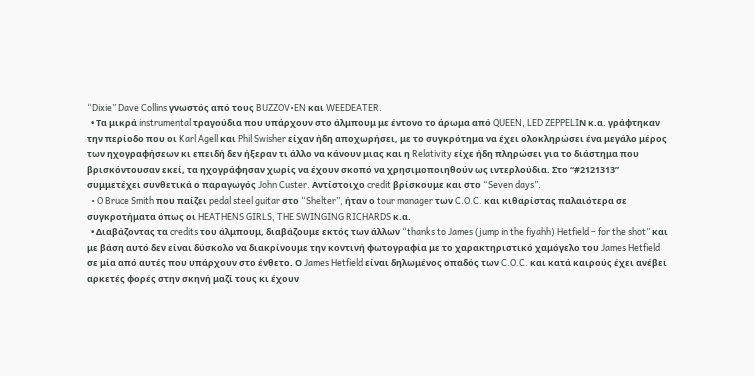“Dixie” Dave Collins γνωστός από τους BUZZOV•EN και WEEDEATER.
  • Τα μικρά instrumental τραγούδια που υπάρχουν στο άλμπουμ με έντονο το άρωμα από QUEEN, LED ZEPPELIΝ κ.α. γράφτηκαν την περίοδο που οι Karl Agell και Phil Swisher είχαν ήδη αποχωρήσει, με το συγκρότημα να έχει ολοκληρώσει ένα μεγάλο μέρος των ηχογραφήσεων κι επειδή δεν ήξεραν τι άλλο να κάνουν μιας και η Relativity είχε ήδη πληρώσει για το διάστημα που βρισκόντουσαν εκεί, τα ηχογράφησαν χωρίς να έχουν σκοπό να χρησιμοποιηθούν ως ιντερλούδια. Στο “#2121313” συμμετέχει συνθετικά ο παραγωγός John Custer. Αντίστοιχο credit βρίσκουμε και στο “Seven days”.
  • O Bruce Smith που παίζει pedal steel guitar στο “Shelter”, ήταν ο tour manager των C.O.C. και κιθαρίστας παλαιότερα σε συγκροτήματα όπως οι HEATHENS GIRLS, THE SWINGING RICHARDS κ.α.
  • Διαβάζοντας τα credits του άλμπουμ, διαβάζουμε εκτός των άλλων “thanks to James (jump in the fiyahh) Hetfield – for the shot” και με βάση αυτό δεν είναι δύσκολο να διακρίνουμε την κοντινή φωτογραφία με το χαρακτηριστικό χαμόγελο του James Hetfield σε μία από αυτές που υπάρχουν στο ένθετο. Ο James Hetfield είναι δηλωμένος οπαδός των C.O.C. και κατά καιρούς έχει ανέβει αρκετές φορές στην σκηνή μαζί τους κι έχουν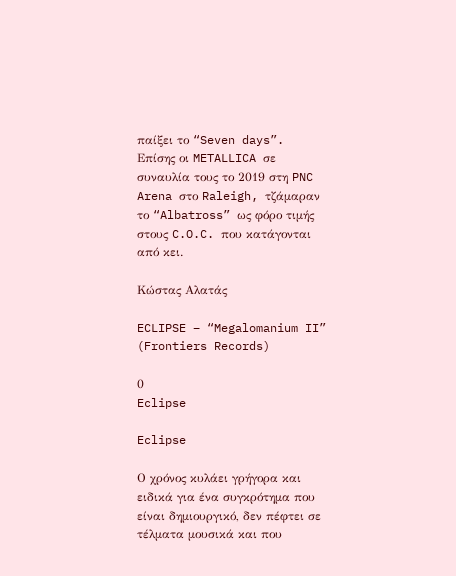παίξει το “Seven days”. Επίσης οι METALLICA σε συναυλία τους το 2019 στη PNC Arena στο Raleigh, τζάμαραν το “Albatross” ως φόρο τιμής στους C.O.C. που κατάγονται από κει.

Κώστας Αλατάς

ECLIPSE – “Megalomanium II” (Frontiers Records)

0
Eclipse

Eclipse

Ο χρόνος κυλάει γρήγορα και ειδικά για ένα συγκρότημα που είναι δημιουργικό, δεν πέφτει σε τέλματα μουσικά και που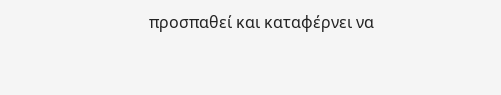προσπαθεί και καταφέρνει να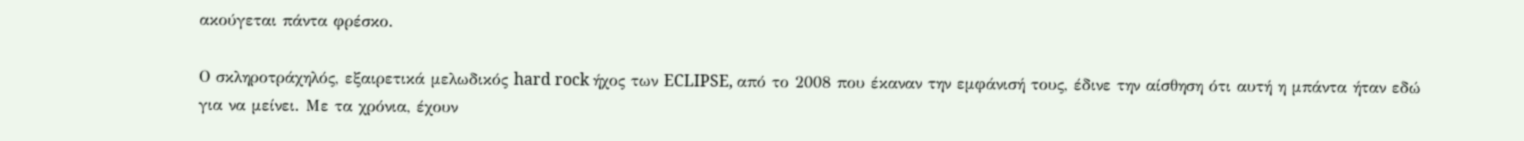ακούγεται πάντα φρέσκο.

Ο σκληροτράχηλός, εξαιρετικά μελωδικός hard rock ήχος των ECLIPSE, από το 2008 που έκαναν την εμφάνισή τους, έδινε την αίσθηση ότι αυτή η μπάντα ήταν εδώ για να μείνει. Με τα χρόνια, έχουν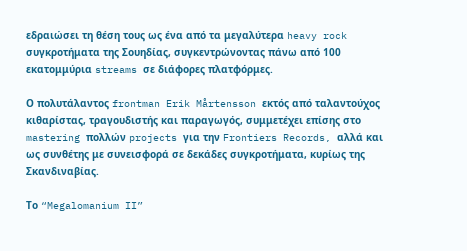εδραιώσει τη θέση τους ως ένα από τα μεγαλύτερα heavy rock συγκροτήματα της Σουηδίας, συγκεντρώνοντας πάνω από 100 εκατομμύρια streams σε διάφορες πλατφόρμες.

Ο πολυτάλαντος frontman Erik Mårtensson εκτός από ταλαντούχος κιθαρίστας, τραγουδιστής και παραγωγός, συμμετέχει επίσης στο mastering πολλών projects για την Frontiers Records, αλλά και ως συνθέτης με συνεισφορά σε δεκάδες συγκροτήματα, κυρίως της Σκανδιναβίας.

Το “Megalomanium II”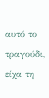αυτό το τραγούδι, είχα τη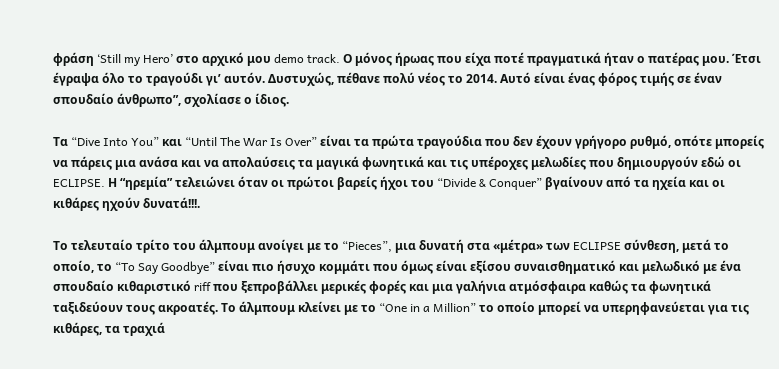φράση ‘Still my Hero’ στο αρχικό μου demo track. Ο μόνος ήρωας που είχα ποτέ πραγματικά ήταν ο πατέρας μου. Έτσι έγραψα όλο το τραγούδι γι’ αυτόν. Δυστυχώς, πέθανε πολύ νέος το 2014. Αυτό είναι ένας φόρος τιμής σε έναν σπουδαίο άνθρωπο”, σχολίασε ο ίδιος.

Τα “Dive Into You” και “Until The War Is Over” είναι τα πρώτα τραγούδια που δεν έχουν γρήγορο ρυθμό, οπότε μπορείς να πάρεις μια ανάσα και να απολαύσεις τα μαγικά φωνητικά και τις υπέροχες μελωδίες που δημιουργούν εδώ οι ECLIPSE. Η “ηρεμία” τελειώνει όταν οι πρώτοι βαρείς ήχοι του “Divide & Conquer” βγαίνουν από τα ηχεία και οι κιθάρες ηχούν δυνατά!!!.

Το τελευταίο τρίτο του άλμπουμ ανοίγει με το “Pieces”, μια δυνατή στα «μέτρα» των ECLIPSE σύνθεση, μετά το οποίο, το “To Say Goodbye” είναι πιο ήσυχο κομμάτι που όμως είναι εξίσου συναισθηματικό και μελωδικό με ένα σπουδαίο κιθαριστικό riff που ξεπροβάλλει μερικές φορές και μια γαλήνια ατμόσφαιρα καθώς τα φωνητικά ταξιδεύουν τους ακροατές. Το άλμπουμ κλείνει με το “One in a Million” το οποίο μπορεί να υπερηφανεύεται για τις κιθάρες, τα τραχιά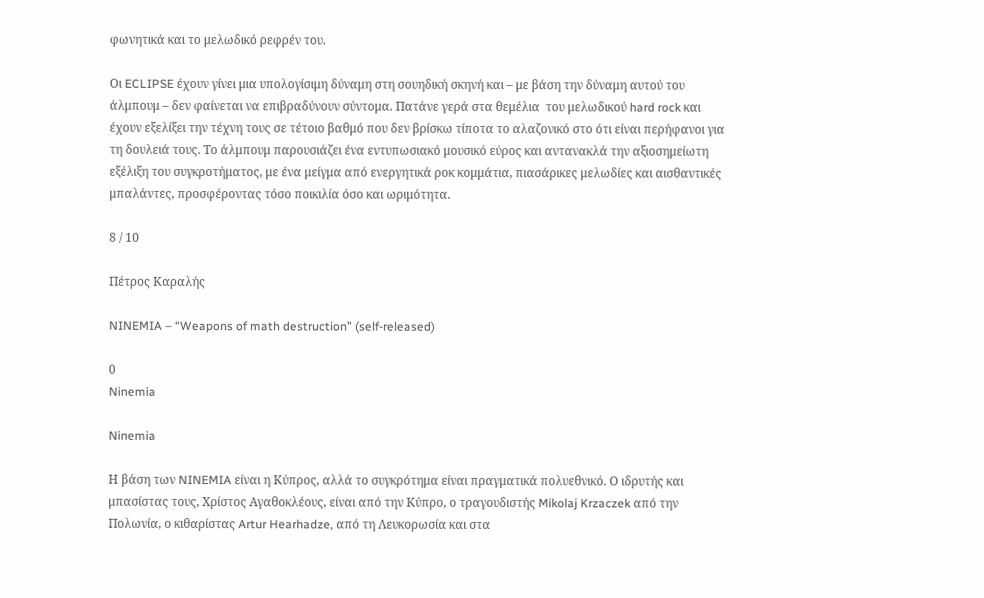φωνητικά και το μελωδικό ρεφρέν του.

Οι ECLIPSE έχουν γίνει μια υπολογίσιμη δύναμη στη σουηδική σκηνή και – με βάση την δύναμη αυτού του άλμπουμ – δεν φαίνεται να επιβραδύνουν σύντομα. Πατάνε γερά στα θεμέλια  του μελωδικού hard rock και έχουν εξελίξει την τέχνη τους σε τέτοιο βαθμό που δεν βρίσκω τίποτα το αλαζονικό στο ότι είναι περήφανοι για τη δουλειά τους. Το άλμπουμ παρουσιάζει ένα εντυπωσιακό μουσικό εύρος και αντανακλά την αξιοσημείωτη εξέλιξη του συγκροτήματος, με ένα μείγμα από ενεργητικά ροκ κομμάτια, πιασάρικες μελωδίες και αισθαντικές μπαλάντες, προσφέροντας τόσο ποικιλία όσο και ωριμότητα.

8 / 10

Πέτρος Καραλής

NINEMIA – “Weapons of math destruction” (self-released)

0
Ninemia

Ninemia

Η βάση των NINEMIA είναι η Κύπρος, αλλά το συγκρότημα είναι πραγματικά πολυεθνικό. Ο ιδρυτής και μπασίστας τους, Χρίστος Αγαθοκλέους, είναι από την Κύπρο, ο τραγουδιστής Mikolaj Krzaczek από την Πολωνία, ο κιθαρίστας Artur Hearhadze, από τη Λευκορωσία και στα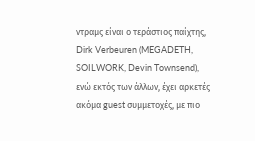ντραμς είναι ο τεράστιος παίχτης, Dirk Verbeuren (MEGADETH, SOILWORK, Devin Townsend), ενώ εκτός των άλλων, έχει αρκετές ακόμα guest συμμετοχές, με πιο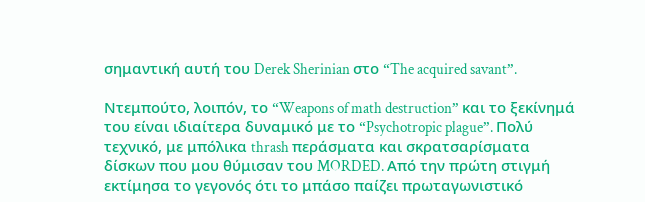σημαντική αυτή του Derek Sherinian στο “The acquired savant”.

Ντεμπούτο, λοιπόν, το “Weapons of math destruction” και το ξεκίνημά του είναι ιδιαίτερα δυναμικό με το “Psychotropic plague”. Πολύ τεχνικό, με μπόλικα thrash περάσματα και σκρατσαρίσματα δίσκων που μου θύμισαν του MORDED. Από την πρώτη στιγμή εκτίμησα το γεγονός ότι το μπάσο παίζει πρωταγωνιστικό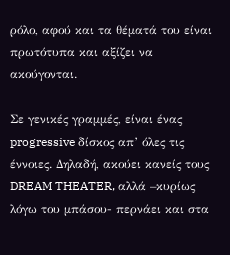ρόλο, αφού και τα θέματά του είναι πρωτότυπα και αξίζει να ακούγονται.

Σε γενικές γραμμές, είναι ένας progressive δίσκος απ’ όλες τις έννοιες. Δηλαδή, ακούει κανείς τους DREAM THEATER, αλλά –κυρίως λόγω του μπάσου- περνάει και στα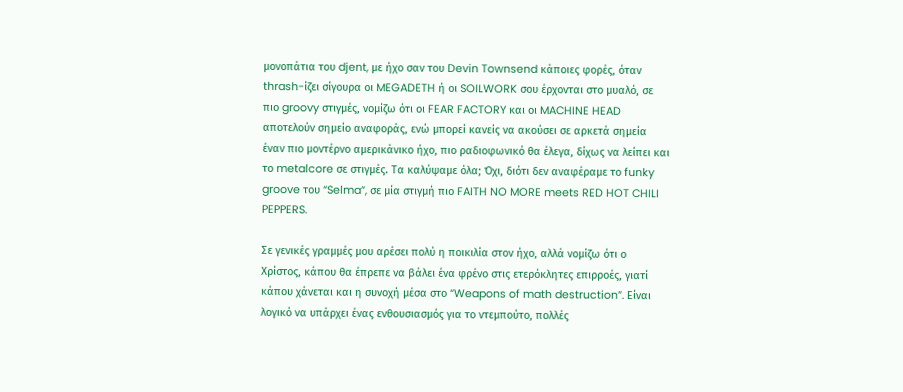μονοπάτια του djent, με ήχο σαν του Devin Townsend κάποιες φορές, όταν thrash-ίζει σίγουρα οι MEGADETH ή οι SOILWORK σου έρχονται στο μυαλό, σε πιο groovy στιγμές, νομίζω ότι οι FEAR FACTORY και οι MACHINE HEAD αποτελούν σημείο αναφοράς, ενώ μπορεί κανείς να ακούσει σε αρκετά σημεία έναν πιο μοντέρνο αμερικάνικο ήχο, πιο ραδιοφωνικό θα έλεγα, δίχως να λείπει και το metalcore σε στιγμές. Τα καλύψαμε όλα; Όχι, διότι δεν αναφέραμε το funky groove του “Selma”, σε μία στιγμή πιο FAITH NO MORE meets RED HOT CHILI PEPPERS.

Σε γενικές γραμμές μου αρέσει πολύ η ποικιλία στον ήχο, αλλά νομίζω ότι ο Χρίστος, κάπου θα έπρεπε να βάλει ένα φρένο στις ετερόκλητες επιρροές, γιατί κάπου χάνεται και η συνοχή μέσα στο “Weapons of math destruction”. Είναι λογικό να υπάρχει ένας ενθουσιασμός για το ντεμπούτο, πολλές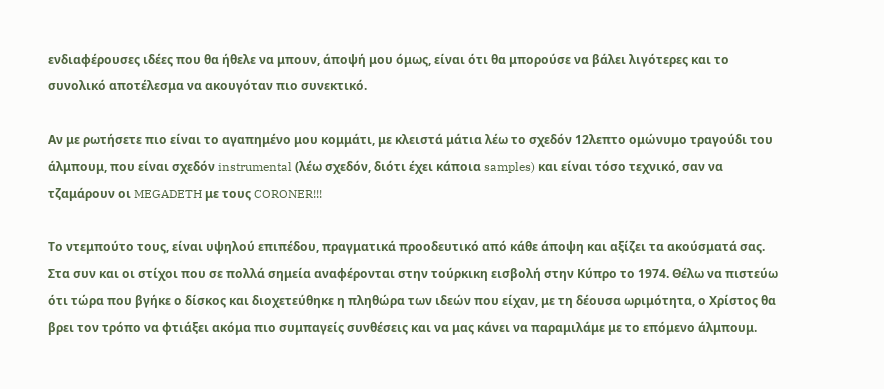ενδιαφέρουσες ιδέες που θα ήθελε να μπουν, άποψή μου όμως, είναι ότι θα μπορούσε να βάλει λιγότερες και το συνολικό αποτέλεσμα να ακουγόταν πιο συνεκτικό.

Αν με ρωτήσετε πιο είναι το αγαπημένο μου κομμάτι, με κλειστά μάτια λέω το σχεδόν 12λεπτο ομώνυμο τραγούδι του άλμπουμ, που είναι σχεδόν instrumental (λέω σχεδόν, διότι έχει κάποια samples) και είναι τόσο τεχνικό, σαν να τζαμάρουν οι MEGADETH με τους CORONER!!!

Το ντεμπούτο τους, είναι υψηλού επιπέδου, πραγματικά προοδευτικό από κάθε άποψη και αξίζει τα ακούσματά σας. Στα συν και οι στίχοι που σε πολλά σημεία αναφέρονται στην τούρκικη εισβολή στην Κύπρο το 1974. Θέλω να πιστεύω ότι τώρα που βγήκε ο δίσκος και διοχετεύθηκε η πληθώρα των ιδεών που είχαν, με τη δέουσα ωριμότητα, ο Χρίστος θα βρει τον τρόπο να φτιάξει ακόμα πιο συμπαγείς συνθέσεις και να μας κάνει να παραμιλάμε με το επόμενο άλμπουμ.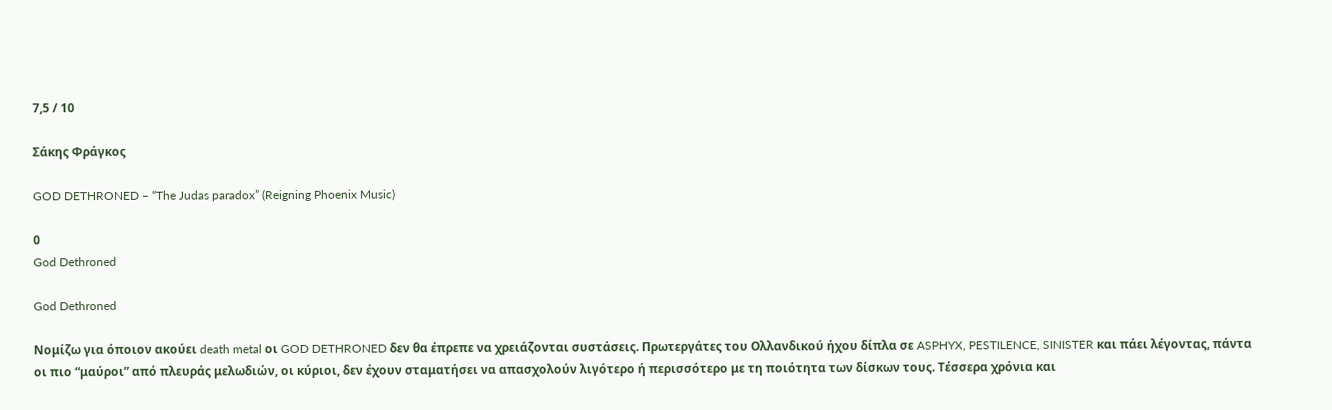7,5 / 10

Σάκης Φράγκος

GOD DETHRONED – “The Judas paradox” (Reigning Phoenix Music)

0
God Dethroned

God Dethroned

Νομίζω για όποιον ακούει death metal οι GOD DETHRONED δεν θα έπρεπε να χρειάζονται συστάσεις. Πρωτεργάτες του Ολλανδικού ήχου δίπλα σε ASPHYX, PESTILENCE, SINISTER και πάει λέγοντας, πάντα οι πιο “μαύροι” από πλευράς μελωδιών, οι κύριοι, δεν έχουν σταματήσει να απασχολούν λιγότερο ή περισσότερο με τη ποιότητα των δίσκων τους. Τέσσερα χρόνια και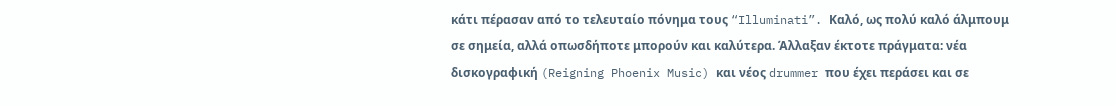κάτι πέρασαν από το τελευταίο πόνημα τους “Illuminati”. Καλό, ως πολύ καλό άλμπουμ σε σημεία, αλλά οπωσδήποτε μπορούν και καλύτερα. Άλλαξαν έκτοτε πράγματα: νέα δισκογραφική (Reigning Phoenix Music) και νέος drummer που έχει περάσει και σε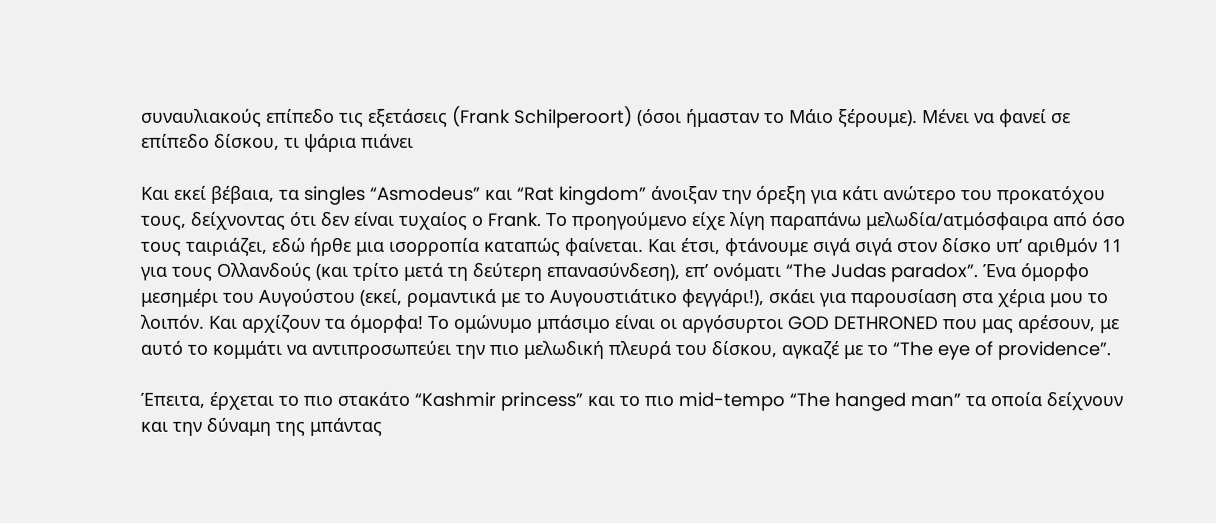συναυλιακούς επίπεδο τις εξετάσεις (Frank Schilperoort) (όσοι ήμασταν το Μάιο ξέρουμε). Μένει να φανεί σε επίπεδο δίσκου, τι ψάρια πιάνει

Και εκεί βέβαια, τα singles “Asmodeus” και “Rat kingdom” άνοιξαν την όρεξη για κάτι ανώτερο του προκατόχου τους, δείχνοντας ότι δεν είναι τυχαίος ο Frank. Το προηγούμενο είχε λίγη παραπάνω μελωδία/ατμόσφαιρα από όσο τους ταιριάζει, εδώ ήρθε μια ισορροπία καταπώς φαίνεται. Και έτσι, φτάνουμε σιγά σιγά στον δίσκο υπ’ αριθμόν 11 για τους Ολλανδούς (και τρίτο μετά τη δεύτερη επανασύνδεση), επ’ ονόματι “The Judas paradox”. Ένα όμορφο μεσημέρι του Αυγούστου (εκεί, ρομαντικά με το Αυγουστιάτικο φεγγάρι!), σκάει για παρουσίαση στα χέρια μου το λοιπόν. Και αρχίζουν τα όμορφα! Το ομώνυμο μπάσιμο είναι οι αργόσυρτοι GOD DETHRONED που μας αρέσουν, με αυτό το κομμάτι να αντιπροσωπεύει την πιο μελωδική πλευρά του δίσκου, αγκαζέ με το “The eye of providence”.

Έπειτα, έρχεται το πιο στακάτο “Kashmir princess” και το πιο mid-tempo “The hanged man” τα οποία δείχνουν και την δύναμη της μπάντας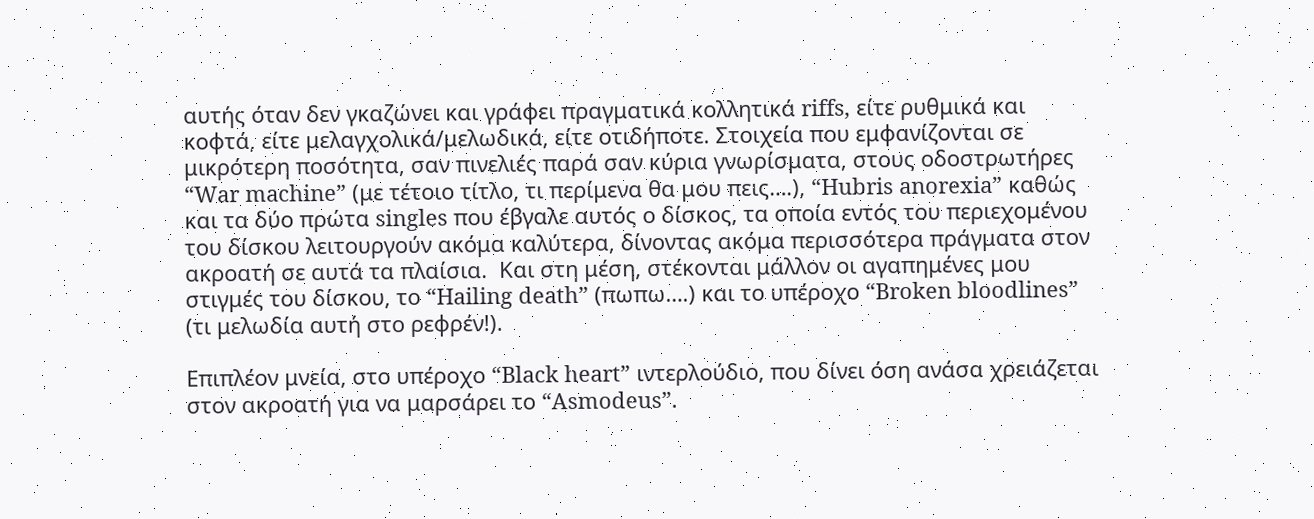αυτής όταν δεν γκαζώνει και γράφει πραγματικά κολλητικά riffs, είτε ρυθμικά και κοφτά, είτε μελαγχολικά/μελωδικά, είτε οτιδήποτε. Στοιχεία που εμφανίζονται σε μικρότερη ποσότητα, σαν πινελιές παρά σαν κύρια γνωρίσματα, στους οδοστρωτήρες “War machine” (με τέτοιο τίτλο, τι περίμενα θα μου πεις….), “Hubris anorexia” καθώς και τα δύο πρώτα singles που έβγαλε αυτός ο δίσκος, τα οποία εντός του περιεχομένου του δίσκου λειτουργούν ακόμα καλύτερα, δίνοντας ακόμα περισσότερα πράγματα στον ακροατή σε αυτά τα πλαίσια.  Και στη μέση, στέκονται μάλλον οι αγαπημένες μου στιγμές του δίσκου, το “Hailing death” (πωπω….) και το υπέροχο “Broken bloodlines” (τι μελωδία αυτή στο ρεφρέν!).

Επιπλέον μνεία, στο υπέροχο “Black heart” ιντερλούδιο, που δίνει όση ανάσα χρειάζεται στον ακροατή για να μαρσάρει το “Asmodeus”.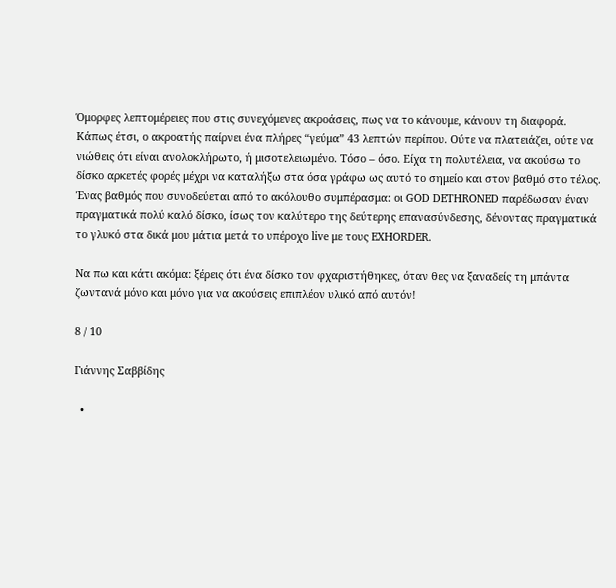Όμορφες λεπτομέρειες που στις συνεχόμενες ακροάσεις, πως να το κάνουμε, κάνουν τη διαφορά. Κάπως έτσι, ο ακροατής παίρνει ένα πλήρες “γεύμα” 43 λεπτών περίπου. Ούτε να πλατειάζει, ούτε να νιώθεις ότι είναι ανολοκλήρωτο, ή μισοτελειωμένο. Τόσο – όσο. Είχα τη πολυτέλεια, να ακούσω το δίσκο αρκετές φορές μέχρι να καταλήξω στα όσα γράφω ως αυτό το σημείο και στον βαθμό στο τέλος. Ένας βαθμός που συνοδεύεται από το ακόλουθο συμπέρασμα: οι GOD DETHRONED παρέδωσαν έναν πραγματικά πολύ καλό δίσκο, ίσως τον καλύτερο της δεύτερης επανασύνδεσης, δένοντας πραγματικά το γλυκό στα δικά μου μάτια μετά το υπέροχο live με τους EXHORDER.

Να πω και κάτι ακόμα: ξέρεις ότι ένα δίσκο τον φχαριστήθηκες, όταν θες να ξαναδείς τη μπάντα ζωντανά μόνο και μόνο για να ακούσεις επιπλέον υλικό από αυτόν!

8 / 10

Γιάννης Σαββίδης

  •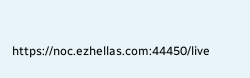https://noc.ezhellas.com:44450/live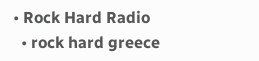• Rock Hard Radio
  • rock hard greece